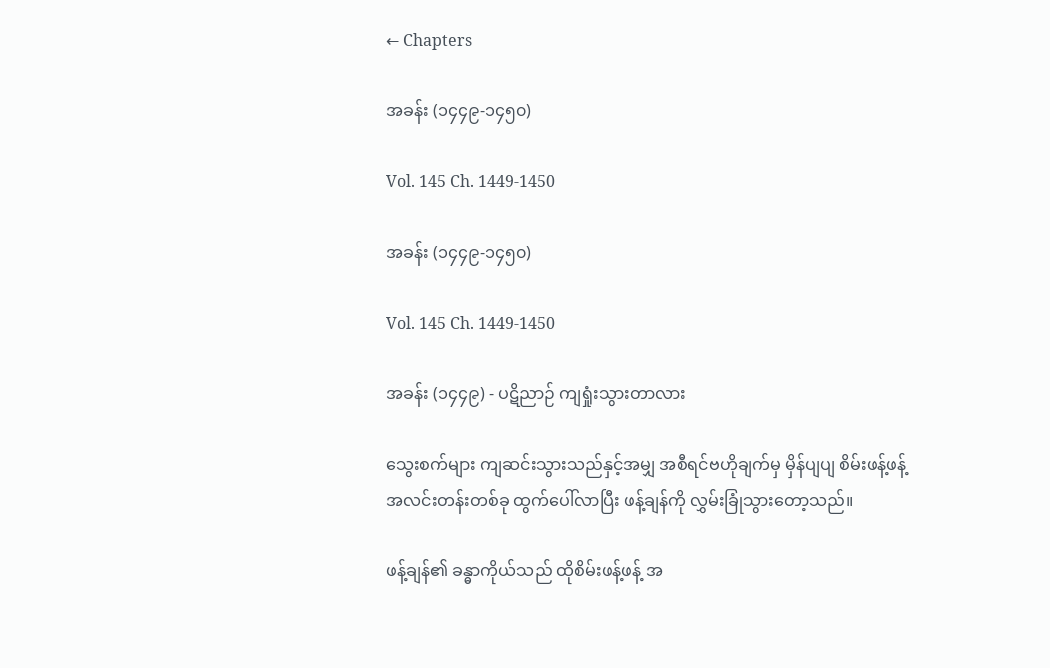← Chapters

အခန်း (၁၄၄၉-၁၄၅၀)

Vol. 145 Ch. 1449-1450

အခန်း (၁၄၄၉-၁၄၅၀)

Vol. 145 Ch. 1449-1450

အခန်း (၁၄၄၉) - ပဋိညာဉ် ကျရှုံးသွားတာလား

သွေးစက်များ ကျဆင်းသွားသည်နှင့်အမျှ အစီရင်ဗဟိုချက်မှ မှိန်ပျပျ စိမ်းဖန့်ဖန့် အလင်းတန်းတစ်ခု ထွက်ပေါ်လာပြီး ဖန့်ချန်ကို လွှမ်းခြုံသွားတော့သည်။

ဖန့်ချန်၏ ခန္ဓာကိုယ်သည် ထိုစိမ်းဖန့်ဖန့် အ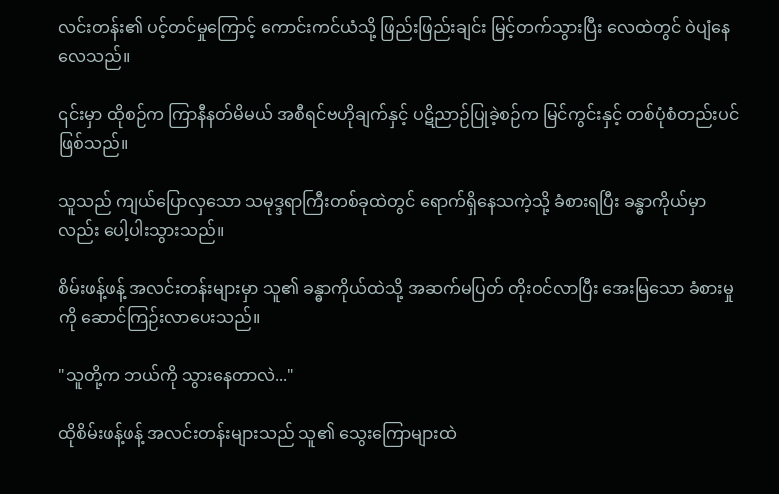လင်းတန်း၏ ပင့်တင်မှုကြောင့် ကောင်းကင်ယံသို့ ဖြည်းဖြည်းချင်း မြင့်တက်သွားပြီး လေထဲတွင် ဝဲပျံနေလေသည်။

၎င်းမှာ ထိုစဉ်က ကြာနီနတ်မိမယ် အစီရင်ဗဟိုချက်နှင့် ပဋိညာဉ်ပြုခဲ့စဉ်က မြင်ကွင်းနှင့် တစ်ပုံစံတည်းပင် ဖြစ်သည်။

သူသည် ကျယ်ပြောလှသော သမုဒ္ဒရာကြီးတစ်ခုထဲတွင် ရောက်ရှိနေသကဲ့သို့ ခံစားရပြီး ခန္ဓာကိုယ်မှာလည်း ပေါ့ပါးသွားသည်။

စိမ်းဖန့်ဖန့် အလင်းတန်းများမှာ သူ၏ ခန္ဓာကိုယ်ထဲသို့ အဆက်မပြတ် တိုးဝင်လာပြီး အေးမြသော ခံစားမှုကို ဆောင်ကြဉ်းလာပေးသည်။

"သူတို့က ဘယ်ကို သွားနေတာလဲ..."

ထိုစိမ်းဖန့်ဖန့် အလင်းတန်းများသည် သူ၏ သွေးကြောများထဲ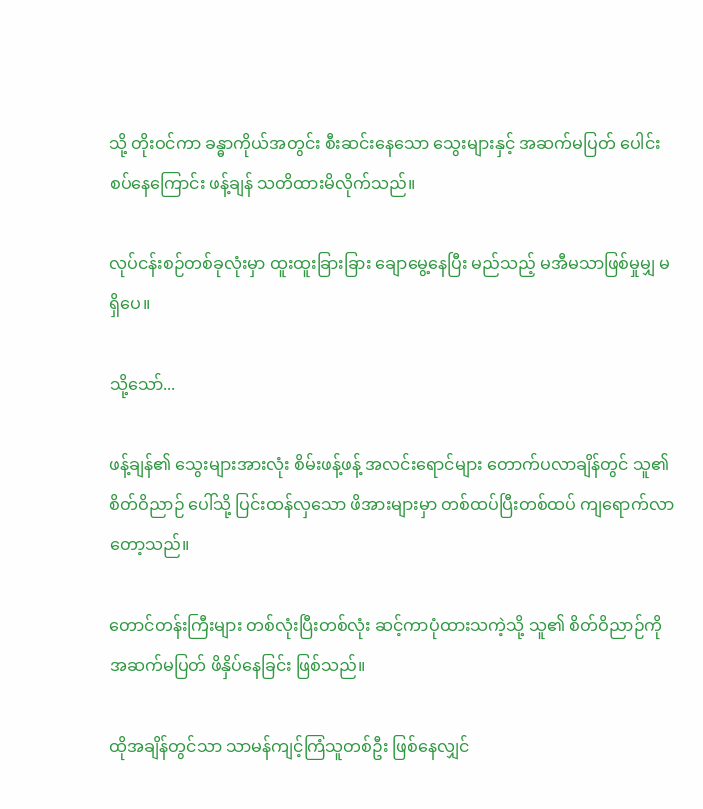သို့ တိုးဝင်ကာ ခန္ဓာကိုယ်အတွင်း စီးဆင်းနေသော သွေးများနှင့် အဆက်မပြတ် ပေါင်းစပ်နေကြောင်း ဖန့်ချန် သတိထားမိလိုက်သည်။

လုပ်ငန်းစဉ်တစ်ခုလုံးမှာ ထူးထူးခြားခြား ချောမွေ့နေပြီး မည်သည့် မအီမသာဖြစ်မှုမျှ မရှိပေ။

သို့သော်...

ဖန့်ချန်၏ သွေးများအားလုံး စိမ်းဖန့်ဖန့် အလင်းရောင်များ တောက်ပလာချိန်တွင် သူ၏ စိတ်ဝိညာဉ် ပေါ်သို့ ပြင်းထန်လှသော ဖိအားများမှာ တစ်ထပ်ပြီးတစ်ထပ် ကျရောက်လာတော့သည်။

တောင်တန်းကြီးများ တစ်လုံးပြီးတစ်လုံး ဆင့်ကာပုံထားသကဲ့သို့ သူ၏ စိတ်ဝိညာဉ်ကို အဆက်မပြတ် ဖိနှိပ်နေခြင်း ဖြစ်သည်။

ထိုအချိန်တွင်သာ သာမန်ကျင့်ကြံသူတစ်ဦး ဖြစ်နေလျှင်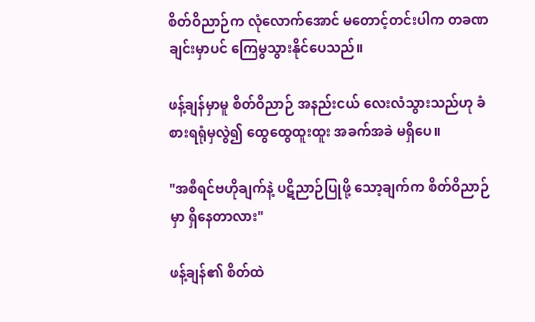စိတ်ဝိညာဉ်က လုံလောက်အောင် မတောင့်တင်းပါက တခဏချင်းမှာပင် ကြေမွသွားနိုင်ပေသည်။

ဖန့်ချန်မှာမူ စိတ်ဝိညာဉ် အနည်းငယ် လေးလံသွားသည်ဟု ခံစားရရုံမှလွဲ၍ ထွေထွေထူးထူး အခက်အခဲ မရှိပေ။

"အစီရင်ဗဟိုချက်နဲ့ ပဋိညာဉ်ပြုဖို့ သော့ချက်က စိတ်ဝိညာဉ်မှာ ရှိနေတာလား"

ဖန့်ချန်၏ စိတ်ထဲ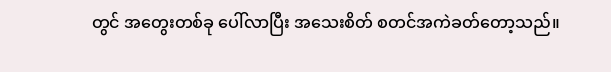တွင် အတွေးတစ်ခု ပေါ်လာပြီး အသေးစိတ် စတင်အကဲခတ်တော့သည်။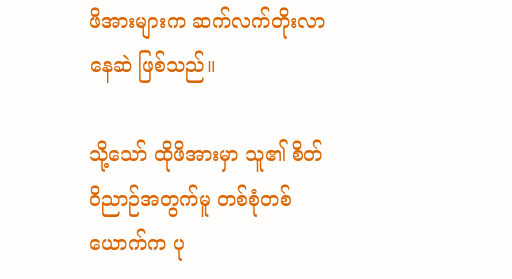ဖိအားများက ဆက်လက်တိုးလာနေဆဲ ဖြစ်သည်။

သို့သော် ထိုဖိအားမှာ သူ၏ စိတ်ဝိညာဉ်အတွက်မူ တစ်စုံတစ်ယောက်က ပု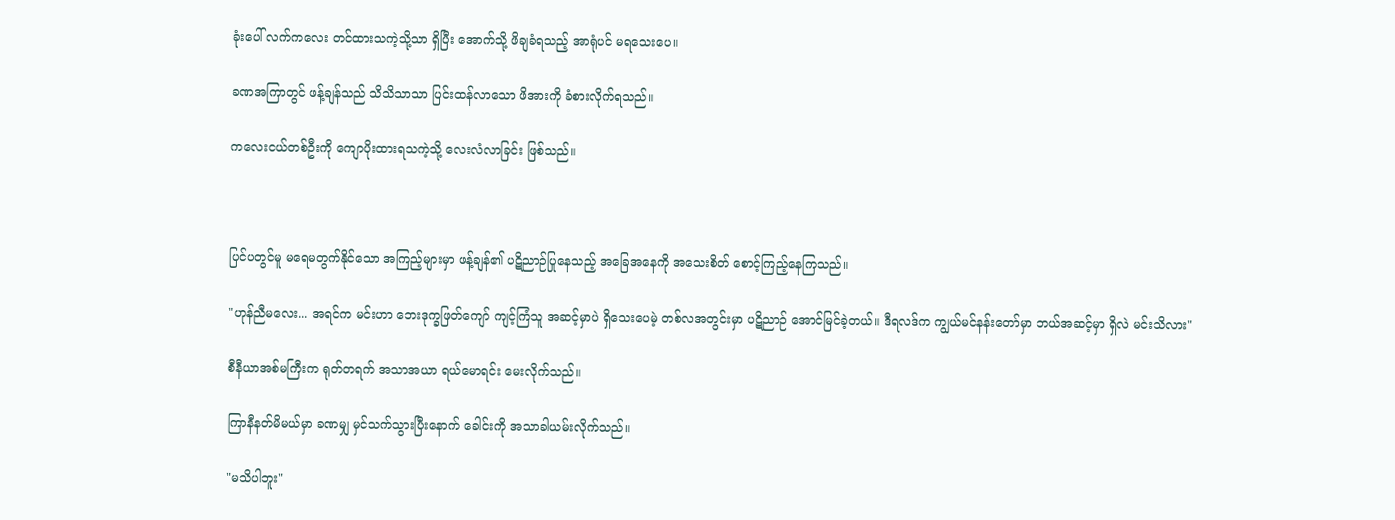ခုံးပေါ် လက်ကလေး တင်ထားသကဲ့သို့သာ ရှိပြီး အောက်သို့ ဖိချခံရသည့် အာရုံပင် မရသေးပေ။

ခဏအကြာတွင် ဖန့်ချန်သည် သိသိသာသာ ပြင်းထန်လာသော ဖိအားကို ခံစားလိုက်ရသည်။

ကလေးငယ်တစ်ဦးကို ကျောပိုးထားရသကဲ့သို့ လေးလံလာခြင်း ဖြစ်သည်။



ပြင်ပတွင်မူ မရေမတွက်နိုင်သော အကြည့်များမှာ ဖန့်ချန်၏ ပဋိညာဉ်ပြုနေသည့် အခြေအနေကို အသေးစိတ် စောင့်ကြည့်နေကြသည်။

"ဟုန်ညီမလေး... အရင်က မင်းဟာ ဘေးဒုက္ခဖြတ်ကျော် ကျင့်ကြံသူ အဆင့်မှာပဲ ရှိသေးပေမဲ့ တစ်လအတွင်းမှာ ပဋိညာဉ် အောင်မြင်ခဲ့တယ်။ ဒီရလဒ်က ကျွယ်မင်နန်းတော်မှာ ဘယ်အဆင့်မှာ ရှိလဲ မင်းသိလား"

စီနီယာအစ်မကြီးက ရုတ်တရက် အသာအယာ ရယ်မောရင်း မေးလိုက်သည်။

ကြာနီနတ်မိမယ်မှာ ခဏမျှ မှင်သက်သွားပြီးနောက် ခေါင်းကို အသာခါယမ်းလိုက်သည်။

"မသိပါဘူး"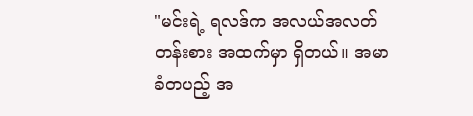"မင်းရဲ့ ရလဒ်က အလယ်အလတ်တန်းစား အထက်မှာ ရှိတယ်။ အမာခံတပည့် အ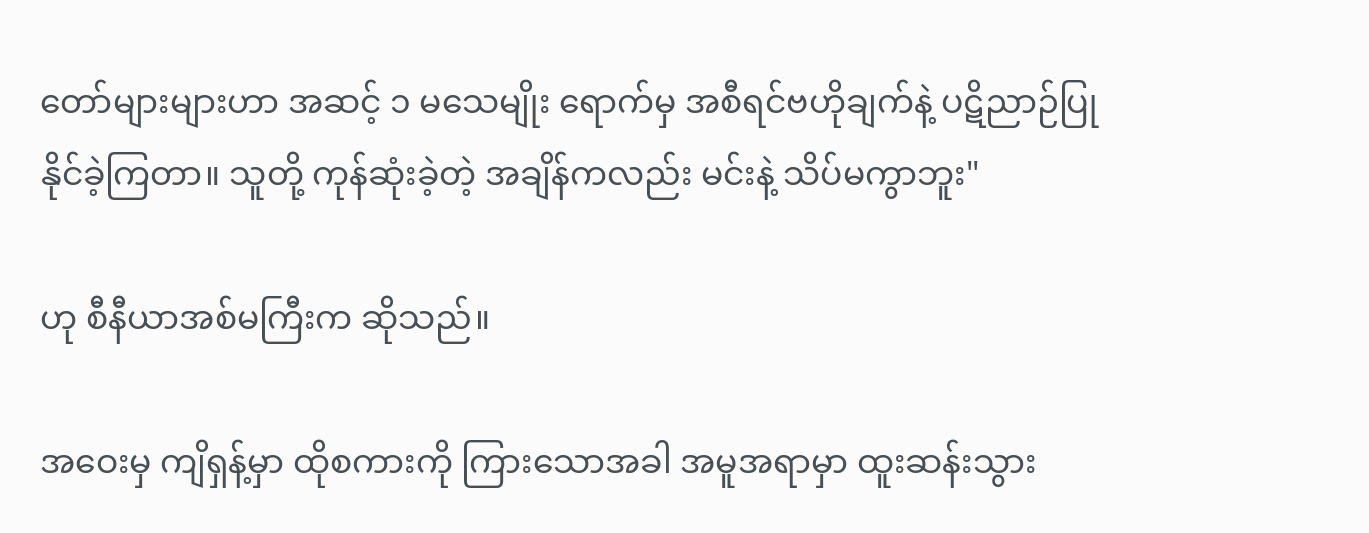တော်များများဟာ အဆင့် ၁ မသေမျိုး ရောက်မှ အစီရင်ဗဟိုချက်နဲ့ ပဋိညာဉ်ပြုနိုင်ခဲ့ကြတာ။ သူတို့ ကုန်ဆုံးခဲ့တဲ့ အချိန်ကလည်း မင်းနဲ့ သိပ်မကွာဘူး"

ဟု စီနီယာအစ်မကြီးက ဆိုသည်။

အဝေးမှ ကျိရှန့်မှာ ထိုစကားကို ကြားသောအခါ အမူအရာမှာ ထူးဆန်းသွား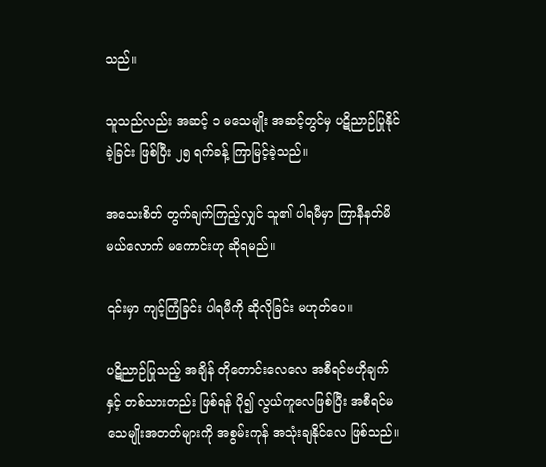သည်။

သူသည်လည်း အဆင့် ၁ မသေမျိုး အဆင့်တွင်မှ ပဋိညာဉ်ပြုနိုင်ခဲ့ခြင်း ဖြစ်ပြီး ၂၅ ရက်ခန့် ကြာမြင့်ခဲ့သည်။

အသေးစိတ် တွက်ချက်ကြည့်လျှင် သူ၏ ပါရမီမှာ ကြာနီနတ်မိမယ်လောက် မကောင်းဟု ဆိုရမည်။

၎င်းမှာ ကျင့်ကြံခြင်း ပါရမီကို ဆိုလိုခြင်း မဟုတ်ပေ။

ပဋိညာဉ်ပြုသည့် အချိန် တိုတောင်းလေလေ အစီရင်ဗဟိုချက်နှင့် တစ်သားတည်း ဖြစ်ရန် ပို၍ လွယ်ကူလေဖြစ်ပြီး အစီရင်မသေမျိုးအတတ်များကို အစွမ်းကုန် အသုံးချနိုင်လေ ဖြစ်သည်။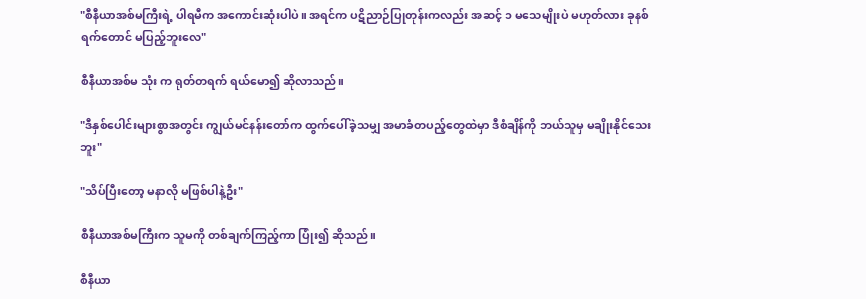"စီနီယာအစ်မကြီးရဲ့ ပါရမီက အကောင်းဆုံးပါပဲ။ အရင်က ပဋိညာဉ်ပြုတုန်းကလည်း အဆင့် ၁ မသေမျိုးပဲ မဟုတ်လား ခုနစ်ရက်တောင် မပြည့်ဘူးလေ"

စီနီယာအစ်မ သုံး က ရုတ်တရက် ရယ်မော၍ ဆိုလာသည်။

"ဒီနှစ်ပေါင်းများစွာအတွင်း ကျွယ်မင်နန်းတော်က ထွက်ပေါ်ခဲ့သမျှ အမာခံတပည့်တွေထဲမှာ ဒီစံချိန်ကို ဘယ်သူမှ မချိုးနိုင်သေးဘူး"

"သိပ်ပြီးတော့ မနာလို မဖြစ်ပါနဲ့ဦး"

စီနီယာအစ်မကြီးက သူမကို တစ်ချက်ကြည့်ကာ ပြုံး၍ ဆိုသည်။

စီနီယာ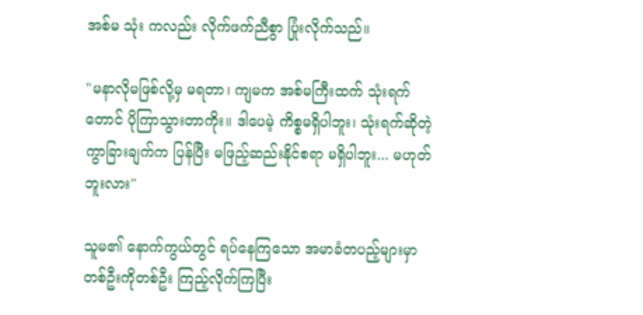အစ်မ သုံး ကလည်း လိုက်ဖက်ညီစွာ ပြုံးလိုက်သည်။

"မနာလိုမဖြစ်လို့မှ မရတာ၊ ကျမက အစ်မကြီးထက် သုံးရက်တောင် ပိုကြာသွားတာကိုး။ ဒါပေမဲ့ ကိစ္စမရှိပါဘူး၊ သုံးရက်ဆိုတဲ့ ကွာခြားချက်က ပြန်ပြီး မဖြည့်ဆည်းနိုင်စရာ မရှိပါဘူး... မဟုတ်ဘူးလား"

သူမ၏ နောက်ကွယ်တွင် ရပ်နေကြသော အမာခံတပည့်များမှာ တစ်ဦးကိုတစ်ဦး ကြည့်လိုက်ကြပြီး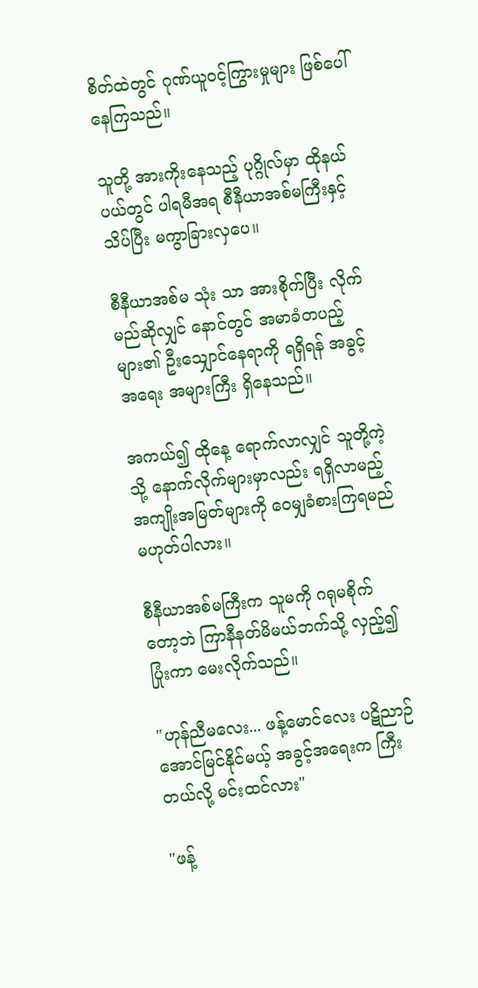စိတ်ထဲတွင် ဂုဏ်ယူဝင့်ကြွားမှုများ ဖြစ်ပေါ်နေကြသည်။

သူတို့ အားကိုးနေသည့် ပုဂ္ဂိုလ်မှာ ထိုနယ်ပယ်တွင် ပါရမီအရ စီနီယာအစ်မကြီးနှင့် သိပ်ပြီး မကွာခြားလှပေ။

စီနီယာအစ်မ သုံး သာ အားစိုက်ပြီး လိုက်မည်ဆိုလျှင် နောင်တွင် အမာခံတပည့်များ၏ ဦးသျှောင်နေရာကို ရရှိရန် အခွင့်အရေး အများကြီး ရှိနေသည်။

အကယ်၍ ထိုနေ့ ရောက်လာလျှင် သူတို့ကဲ့သို့ နောက်လိုက်များမှာလည်း ရရှိလာမည့် အကျိုးအမြတ်များကို ဝေမျှခံစားကြရမည် မဟုတ်ပါလား။

စီနီယာအစ်မကြီးက သူမကို ဂရုမစိုက်တော့ဘဲ ကြာနီနတ်မိမယ်ဘက်သို့ လှည့်၍ ပြုံးကာ မေးလိုက်သည်။

"ဟုန်ညီမလေး... ဖန့်မောင်လေး ပဋိညာဉ် အောင်မြင်နိုင်မယ့် အခွင့်အရေးက ကြီးတယ်လို့ မင်းထင်လား"

"ဖန့်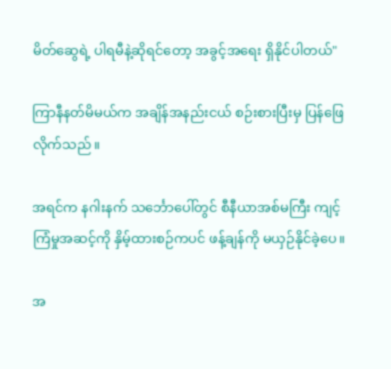မိတ်ဆွေရဲ့ ပါရမီနဲ့ဆိုရင်တော့ အခွင့်အရေး ရှိနိုင်ပါတယ်"

ကြာနီနတ်မိမယ်က အချိန်အနည်းငယ် စဉ်းစားပြီးမှ ပြန်ဖြေလိုက်သည်။

အရင်က နဂါးနက် သင်္ဘောပေါ်တွင် စီနီယာအစ်မကြီး ကျင့်ကြံမှုအဆင့်ကို နှိမ့်ထားစဉ်ကပင် ဖန့်ချန်ကို မယှဉ်နိုင်ခဲ့ပေ။

အ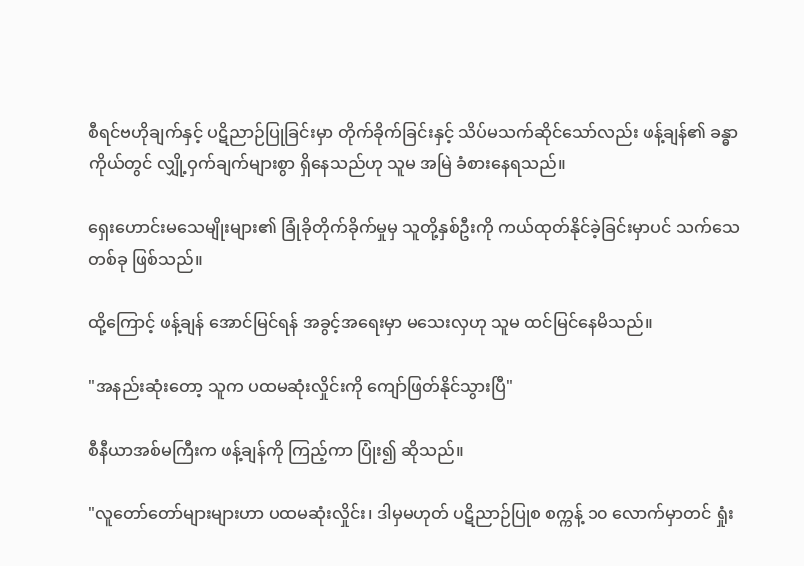စီရင်ဗဟိုချက်နှင့် ပဋိညာဉ်ပြုခြင်းမှာ တိုက်ခိုက်ခြင်းနှင့် သိပ်မသက်ဆိုင်သော်လည်း ဖန့်ချန်၏ ခန္ဓာကိုယ်တွင် လျှို့ဝှက်ချက်များစွာ ရှိနေသည်ဟု သူမ အမြဲ ခံစားနေရသည်။

ရှေးဟောင်းမသေမျိုးများ၏ ခြုံခိုတိုက်ခိုက်မှုမှ သူတို့နှစ်ဦးကို ကယ်ထုတ်နိုင်ခဲ့ခြင်းမှာပင် သက်သေတစ်ခု ဖြစ်သည်။

ထို့ကြောင့် ဖန့်ချန် အောင်မြင်ရန် အခွင့်အရေးမှာ မသေးလှဟု သူမ ထင်မြင်နေမိသည်။

"အနည်းဆုံးတော့ သူက ပထမဆုံးလှိုင်းကို ကျော်ဖြတ်နိုင်သွားပြီ"

စီနီယာအစ်မကြီးက ဖန့်ချန်ကို ကြည့်ကာ ပြုံး၍ ဆိုသည်။

"လူတော်တော်များများဟာ ပထမဆုံးလှိုင်း၊ ဒါမှမဟုတ် ပဋိညာဉ်ပြုစ စက္ကန့် ၁၀ လောက်မှာတင် ရှုံး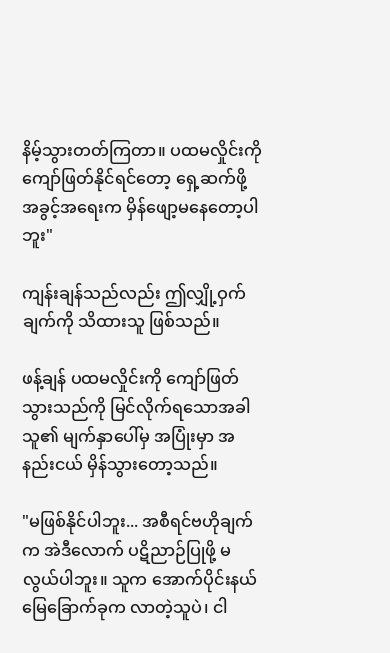နိမ့်သွားတတ်ကြတာ။ ပထမလှိုင်းကို ကျော်ဖြတ်နိုင်ရင်တော့ ရှေ့ဆက်ဖို့ အခွင့်အရေးက မှိန်ဖျော့မနေတော့ပါဘူး"

ကျန်းချန်သည်လည်း ဤလျှို့ဝှက်ချက်ကို သိထားသူ ဖြစ်သည်။

ဖန့်ချန် ပထမလှိုင်းကို ကျော်ဖြတ်သွားသည်ကို မြင်လိုက်ရသောအခါ သူ၏ မျက်နှာပေါ်မှ အပြုံးမှာ အနည်းငယ် မှိန်သွားတော့သည်။

"မဖြစ်နိုင်ပါဘူး... အစီရင်ဗဟိုချက်က အဲဒီလောက် ပဋိညာဉ်ပြုဖို့ မလွယ်ပါဘူး။ သူက အောက်ပိုင်းနယ်မြေခြောက်ခုက လာတဲ့သူပဲ၊ ငါ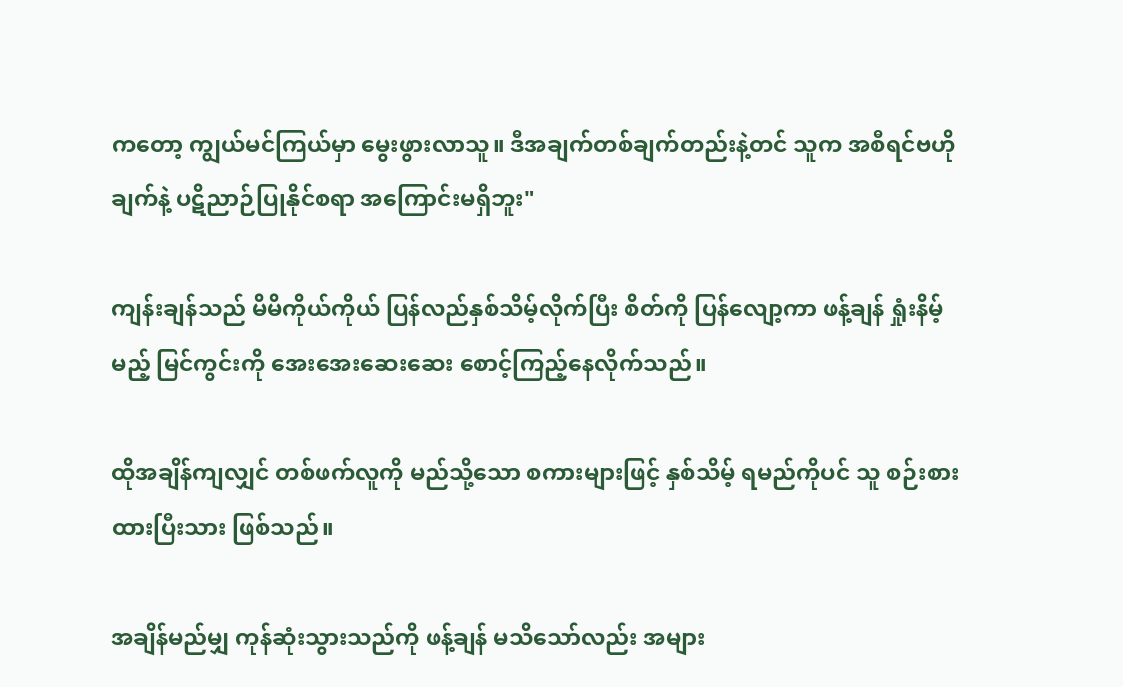ကတော့ ကျွယ်မင်ကြယ်မှာ မွေးဖွားလာသူ။ ဒီအချက်တစ်ချက်တည်းနဲ့တင် သူက အစီရင်ဗဟိုချက်နဲ့ ပဋိညာဉ်ပြုနိုင်စရာ အကြောင်းမရှိဘူး"

ကျန်းချန်သည် မိမိကိုယ်ကိုယ် ပြန်လည်နှစ်သိမ့်လိုက်ပြီး စိတ်ကို ပြန်လျော့ကာ ဖန့်ချန် ရှုံးနိမ့်မည့် မြင်ကွင်းကို အေးအေးဆေးဆေး စောင့်ကြည့်နေလိုက်သည်။

ထိုအချိန်ကျလျှင် တစ်ဖက်လူကို မည်သို့သော စကားများဖြင့် နှစ်သိမ့် ရမည်ကိုပင် သူ စဉ်းစားထားပြီးသား ဖြစ်သည်။

အချိန်မည်မျှ ကုန်ဆုံးသွားသည်ကို ဖန့်ချန် မသိသော်လည်း အများ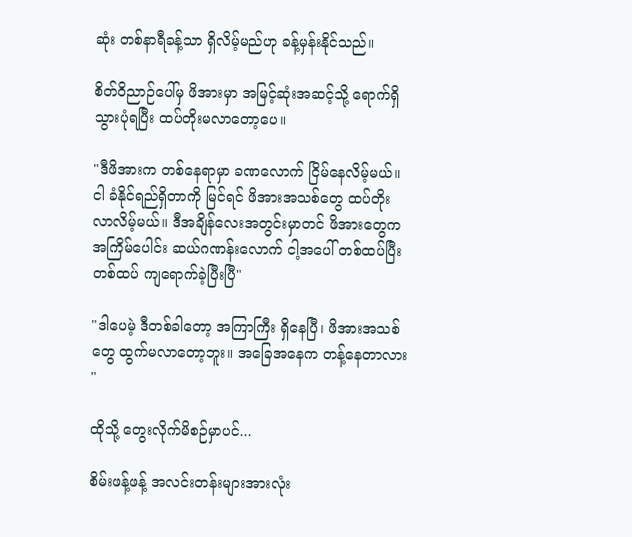ဆုံး တစ်နာရီခန့်သာ ရှိလိမ့်မည်ဟု ခန့်မှန်းနိုင်သည်။

စိတ်ဝိညာဉ်ပေါ်မှ ဖိအားမှာ အမြင့်ဆုံးအဆင့်သို့ ရောက်ရှိသွားပုံရပြီး ထပ်တိုးမလာတော့ပေ။

"ဒီဖိအားက တစ်နေရာမှာ ခဏလောက် ငြိမ်နေလိမ့်မယ်။ ငါ ခံနိုင်ရည်ရှိတာကို မြင်ရင် ဖိအားအသစ်တွေ ထပ်တိုးလာလိမ့်မယ်။ ဒီအချိန်လေးအတွင်းမှာတင် ဖိအားတွေက အကြိမ်ပေါင်း ဆယ်ဂဏန်းလောက် ငါ့အပေါ် တစ်ထပ်ပြီးတစ်ထပ် ကျရောက်ခဲ့ပြီးပြီ"

"ဒါပေမဲ့ ဒီတစ်ခါတော့ အကြာကြီး ရှိနေပြီ၊ ဖိအားအသစ်တွေ ထွက်မလာတော့ဘူး။ အခြေအနေက တန့်နေတာလား "

ထိုသို့ တွေးလိုက်မိစဉ်မှာပင်...

စိမ်းဖန့်ဖန့် အလင်းတန်းများအားလုံး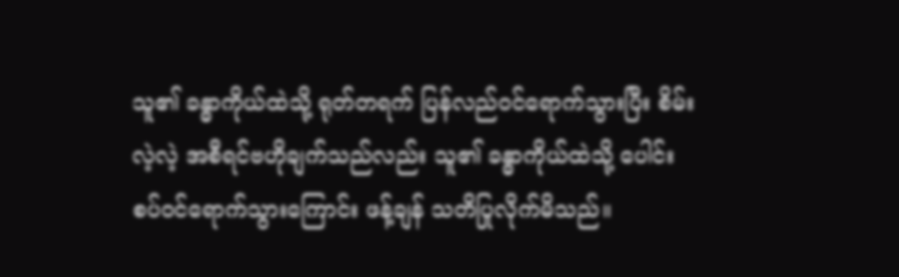သူ၏ ခန္ဓာကိုယ်ထဲသို့ ရုတ်တရက် ပြန်လည်ဝင်ရောက်သွားပြီး စိမ်းလဲ့လဲ့ အစီရင်ဗဟိုချက်သည်လည်း သူ၏ ခန္ဓာကိုယ်ထဲသို့ ပေါင်းစပ်ဝင်ရောက်သွားကြောင်း ဖန့်ချန် သတိပြုလိုက်မိသည်။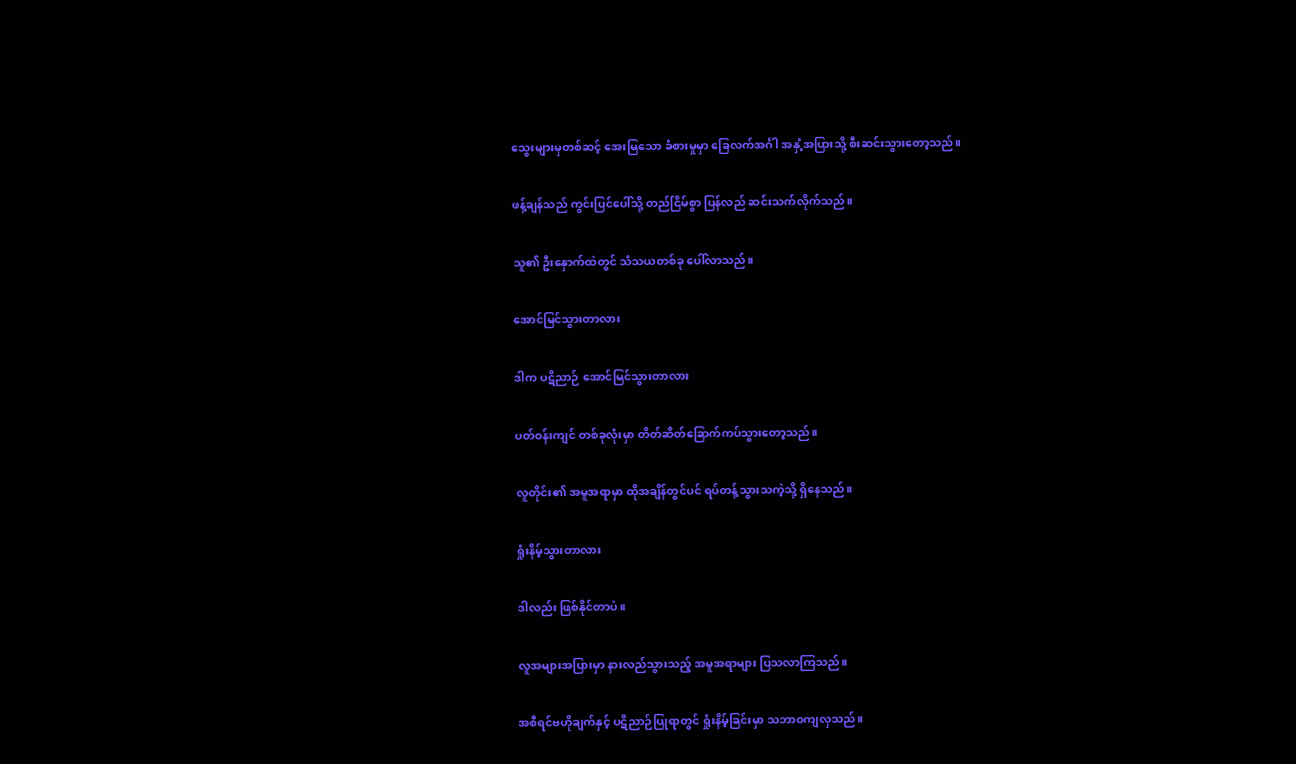သွေးများမှတစ်ဆင့် အေးမြသော ခံစားမှုမှာ ခြေလက်အင်္ဂါ အနှံ့အပြားသို့ စီးဆင်းသွားတော့သည်။

ဖန့်ချန်သည် ကွင်းပြင်ပေါ်သို့ တည်ငြိမ်စွာ ပြန်လည် ဆင်းသက်လိုက်သည်။

သူ၏ ဦးနှောက်ထဲတွင် သံသယတစ်ခု ပေါ်လာသည်။

အောင်မြင်သွားတာလား

ဒါက ပဋိညာဉ် အောင်မြင်သွားတာလား

ပတ်ဝန်းကျင် တစ်ခုလုံးမှာ တိတ်ဆိတ်ခြောက်ကပ်သွားတော့သည်။

လူတိုင်း၏ အမူအရာမှာ ထိုအချိန်တွင်ပင် ရပ်တန့်သွားသကဲ့သို့ ရှိနေသည်။

ရှုံးနိမ့်သွားတာလား

ဒါလည်း ဖြစ်နိုင်တာပဲ။

လူအများအပြားမှာ နားလည်သွားသည့် အမူအရာများ ပြသလာကြသည်။

အစီရင်ဗဟိုချက်နှင့် ပဋိညာဉ်ပြုရာတွင် ရှုံးနိမ့်ခြင်းမှာ သဘာဝကျလှသည်။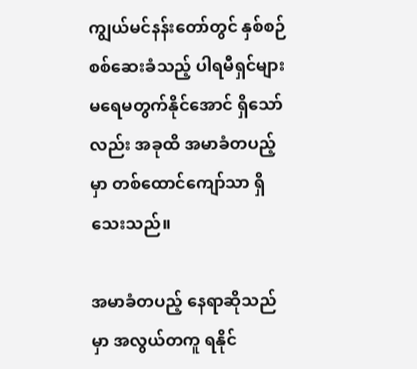ကျွယ်မင်နန်းတော်တွင် နှစ်စဉ် စစ်ဆေးခံသည့် ပါရမီရှင်များ မရေမတွက်နိုင်အောင် ရှိသော်လည်း အခုထိ အမာခံတပည့်မှာ တစ်ထောင်ကျော်သာ ရှိသေးသည်။

အမာခံတပည့် နေရာဆိုသည်မှာ အလွယ်တကူ ရနိုင်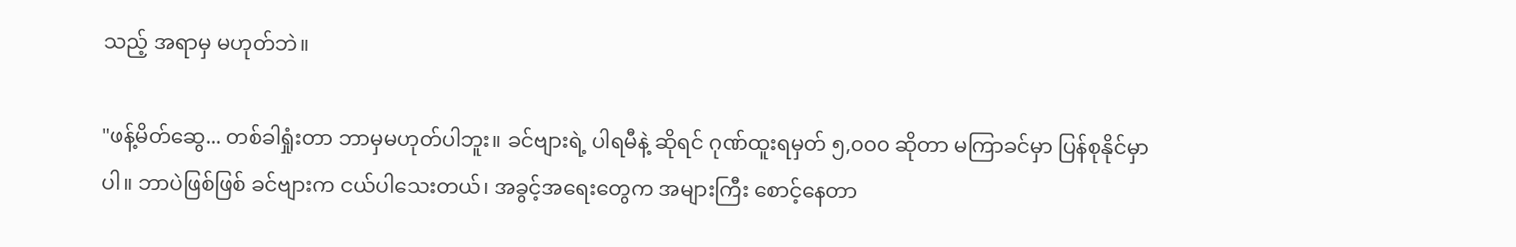သည့် အရာမှ မဟုတ်ဘဲ။

"ဖန့်မိတ်ဆွေ... တစ်ခါရှုံးတာ ဘာမှမဟုတ်ပါဘူး။ ခင်ဗျားရဲ့ ပါရမီနဲ့ ဆိုရင် ဂုဏ်ထူးရမှတ် ၅,၀၀၀ ဆိုတာ မကြာခင်မှာ ပြန်စုနိုင်မှာပါ။ ဘာပဲဖြစ်ဖြစ် ခင်ဗျားက ငယ်ပါသေးတယ်၊ အခွင့်အရေးတွေက အများကြီး စောင့်နေတာ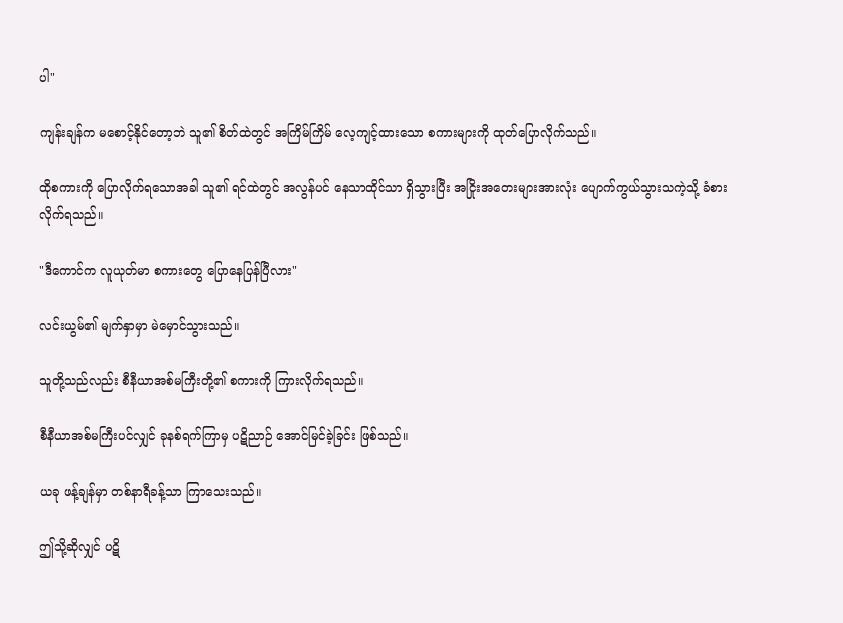ပါ"

ကျန်းချန်က မစောင့်နိုင်တော့ဘဲ သူ၏ စိတ်ထဲတွင် အကြိမ်ကြိမ် လေ့ကျင့်ထားသော စကားများကို ထုတ်ပြောလိုက်သည်။

ထိုစကားကို ပြောလိုက်ရသောအခါ သူ၏ ရင်ထဲတွင် အလွန်ပင် နေသာထိုင်သာ ရှိသွားပြီး အငြိုးအတေးများအားလုံး ပျောက်ကွယ်သွားသကဲ့သို့ ခံစားလိုက်ရသည်။

"ဒီကောင်က လူယုတ်မာ စကားတွေ ပြောနေပြန်ပြီလား"

လင်းယွမ်၏ မျက်နှာမှာ မဲမှောင်သွားသည်။

သူတို့သည်လည်း စီနီယာအစ်မကြီးတို့၏ စကားကို ကြားလိုက်ရသည်။

စီနီယာအစ်မကြီးပင်လျှင် ခုနစ်ရက်ကြာမှ ပဋိညာဉ် အောင်မြင်ခဲ့ခြင်း ဖြစ်သည်။

ယခု ဖန့်ချန်မှာ တစ်နာရီခန့်သာ ကြာသေးသည်။

ဤသို့ဆိုလျှင် ပဋိ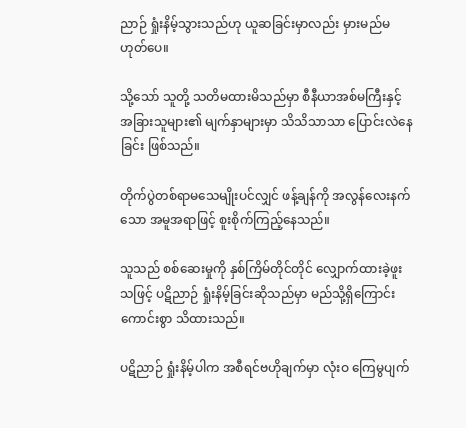ညာဉ် ရှုံးနိမ့်သွားသည်ဟု ယူဆခြင်းမှာလည်း မှားမည်မဟုတ်ပေ။

သို့သော် သူတို့ သတိမထားမိသည်မှာ စီနီယာအစ်မကြီးနှင့် အခြားသူများ၏ မျက်နှာများမှာ သိသိသာသာ ပြောင်းလဲနေခြင်း ဖြစ်သည်။

တိုက်ပွဲတစ်ရာမသေမျိုးပင်လျှင် ဖန့်ချန်ကို အလွန်လေးနက်သော အမူအရာဖြင့် စူးစိုက်ကြည့်နေသည်။

သူသည် စစ်ဆေးမှုကို နှစ်ကြိမ်တိုင်တိုင် လျှောက်ထားခဲ့ဖူးသဖြင့် ပဋိညာဉ် ရှုံးနိမ့်ခြင်းဆိုသည်မှာ မည်သို့ရှိကြောင်း ကောင်းစွာ သိထားသည်။

ပဋိညာဉ် ရှုံးနိမ့်ပါက အစီရင်ဗဟိုချက်မှာ လုံးဝ ကြေမွပျက်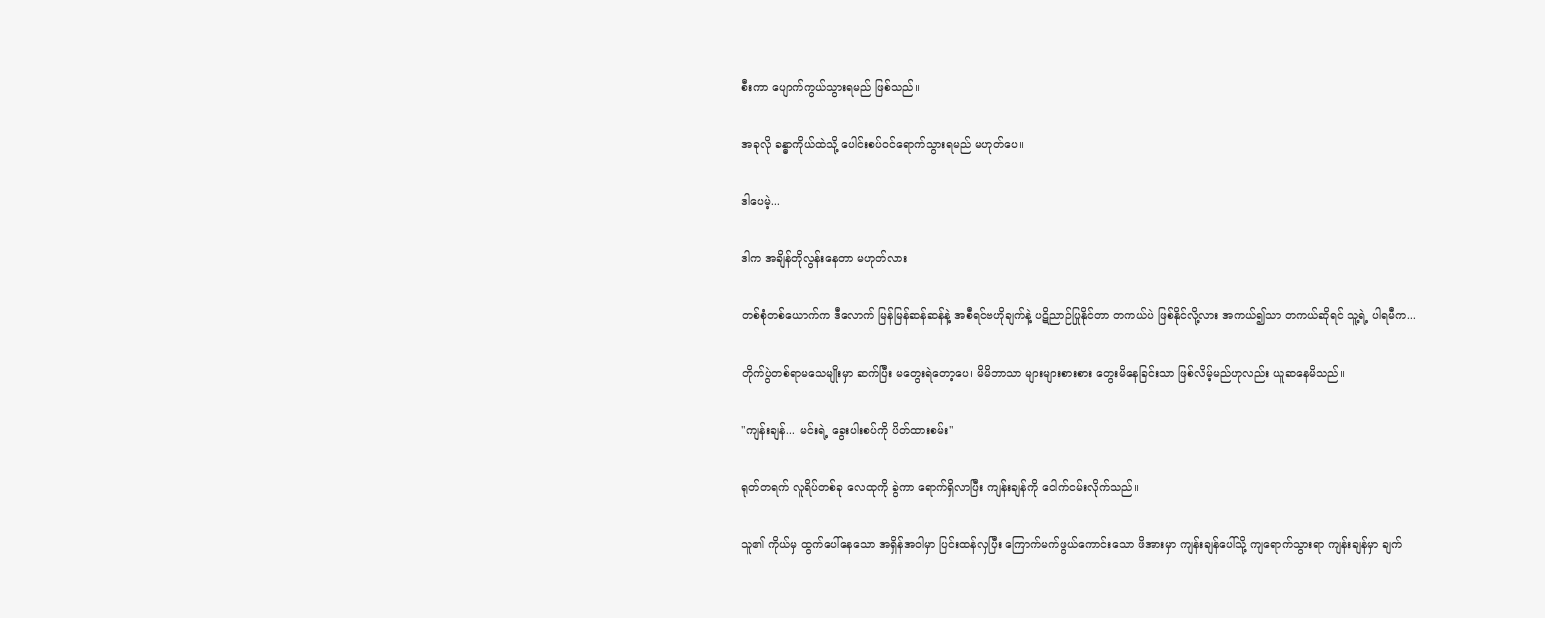စီးကာ ပျောက်ကွယ်သွားရမည် ဖြစ်သည်။

အခုလို ခန္ဓာကိုယ်ထဲသို့ ပေါင်းစပ်ဝင်ရောက်သွားရမည် မဟုတ်ပေ။

ဒါပေမဲ့...

ဒါက အချိန်တိုလွန်းနေတာ မဟုတ်လား

တစ်စုံတစ်ယောက်က ဒီလောက် မြန်မြန်ဆန်ဆန်နဲ့ အစီရင်ဗဟိုချက်နဲ့ ပဋိညာဉ်ပြုနိုင်တာ တကယ်ပဲ ဖြစ်နိုင်လို့လား အကယ်၍သာ တကယ်ဆိုရင် သူ့ရဲ့ ပါရမီက...

တိုက်ပွဲတစ်ရာမသေမျိုးမှာ ဆက်ပြီး မတွေးရဲတော့ပေ၊ မိမိဘာသာ များများစားစား တွေးမိနေခြင်းသာ ဖြစ်လိမ့်မည်ဟုလည်း ယူဆနေမိသည်။

"ကျန်းချန်... မင်းရဲ့ ခွေးပါးစပ်ကို ပိတ်ထားစမ်း"

ရုတ်တရက် လူရိပ်တစ်ခု လေထုကို ခွဲကာ ရောက်ရှိလာပြီး ကျန်းချန်ကို ငေါက်ငမ်းလိုက်သည်။

သူ၏ ကိုယ်မှ ထွက်ပေါ်နေသော အရှိန်အဝါမှာ ပြင်းထန်လှပြီး ကြောက်မက်ဖွယ်ကောင်းသော ဖိအားမှာ ကျန်းချန်ပေါ်သို့ ကျရောက်သွားရာ ကျန်းချန်မှာ ချက်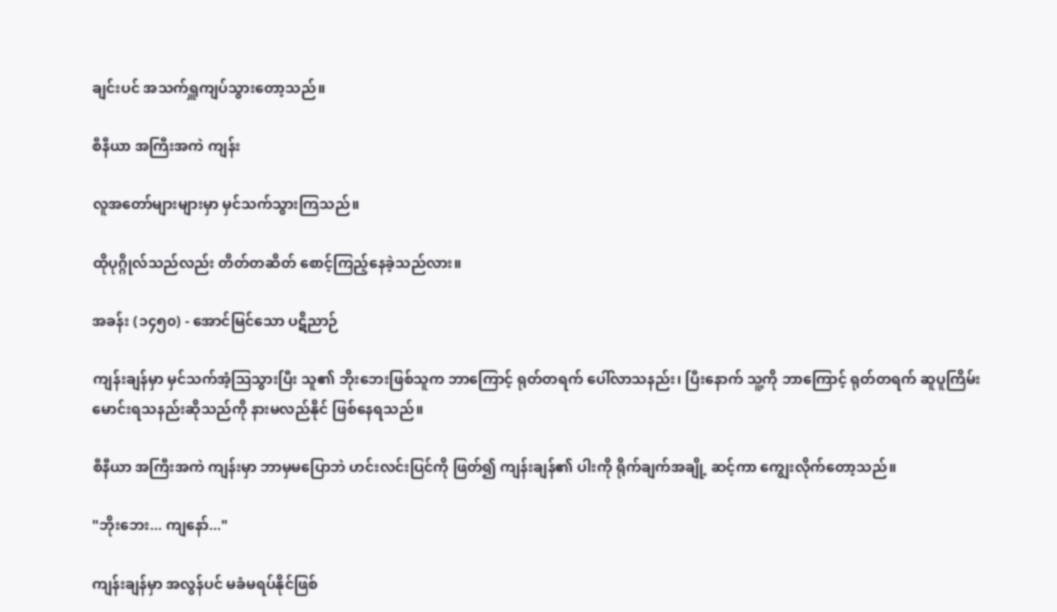ချင်းပင် အသက်ရှူကျပ်သွားတော့သည်။

စီနီယာ အကြီးအကဲ ကျန်း

လူအတော်များများမှာ မှင်သက်သွားကြသည်။

ထိုပုဂ္ဂိုလ်သည်လည်း တိတ်တဆိတ် စောင့်ကြည့်နေခဲ့သည်လား။

အခန်း (၁၄၅၀) - အောင်မြင်သော ပဋိညာဉ်

ကျန်းချန်မှာ မှင်သက်အံ့ဩသွားပြီး သူ၏ ဘိုးဘေးဖြစ်သူက ဘာကြောင့် ရုတ်တရက် ပေါ်လာသနည်း၊ ပြီးနောက် သူ့ကို ဘာကြောင့် ရုတ်တရက် ဆူပူကြိမ်းမောင်းရသနည်းဆိုသည်ကို နားမလည်နိုင် ဖြစ်နေရသည်။

စီနီယာ အကြီးအကဲ ကျန်းမှာ ဘာမှမပြောဘဲ ဟင်းလင်းပြင်ကို ဖြတ်၍ ကျန်းချန်၏ ပါးကို ရိုက်ချက်အချို့ ဆင့်ကာ ကျွေးလိုက်တော့သည်။

"ဘိုးဘေး... ကျနော်..."

ကျန်းချန်မှာ အလွန်ပင် မခံမရပ်နိုင်ဖြစ်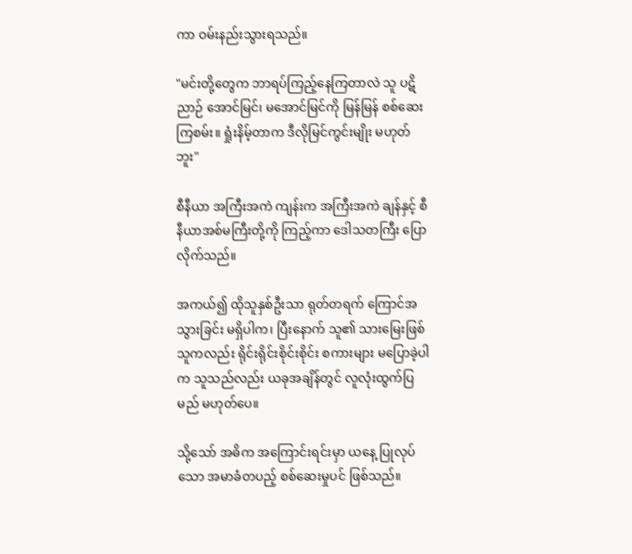ကာ ဝမ်းနည်းသွားရသည်။

"မင်းတို့တွေက ဘာရပ်ကြည့်နေကြတာလဲ သူ ပဋိညာဉ် အောင်မြင်၊ မအောင်မြင်ကို မြန်မြန် စစ်ဆေးကြစမ်း။ ရှုံးနိမ့်တာက ဒီလိုမြင်ကွင်းမျိုး မဟုတ်ဘူး"

စီနီယာ အကြီးအကဲ ကျန်းက အကြီးအကဲ ချန်နှင့် စီနီယာအစ်မကြီးတို့ကို ကြည့်ကာ ဒေါသတကြီး ပြောလိုက်သည်။

အကယ်၍ ထိုသူနှစ်ဦးသာ ရုတ်တရက် ကြောင်အသွားခြင်း မရှိပါက၊ ပြီးနောက် သူ၏ သားမြေးဖြစ်သူကလည်း ရိုင်းရိုင်းစိုင်းစိုင်း စကားများ မပြောခဲ့ပါက သူသည်လည်း ယခုအချိန်တွင် လူလုံးထွက်ပြမည် မဟုတ်ပေ။

သို့သော် အဓိက အကြောင်းရင်းမှာ ယနေ့ ပြုလုပ်သော အမာခံတပည့် စစ်ဆေးမှုပင် ဖြစ်သည်။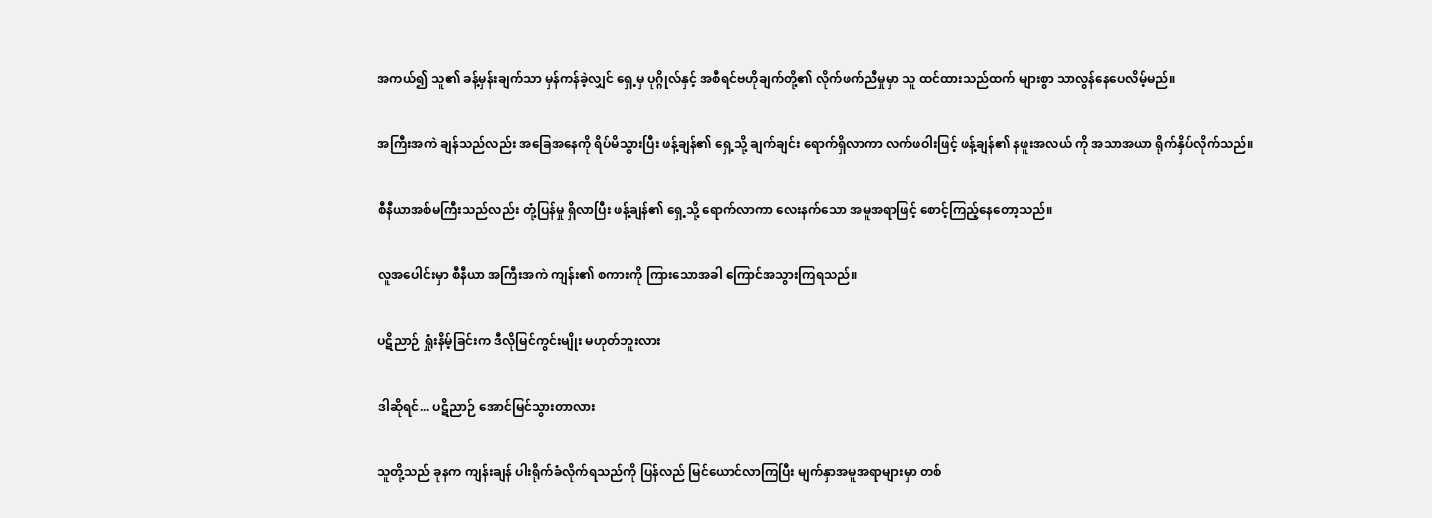အကယ်၍ သူ၏ ခန့်မှန်းချက်သာ မှန်ကန်ခဲ့လျှင် ရှေ့မှ ပုဂ္ဂိုလ်နှင့် အစီရင်ဗဟိုချက်တို့၏ လိုက်ဖက်ညီမှုမှာ သူ ထင်ထားသည်ထက် များစွာ သာလွန်နေပေလိမ့်မည်။

အကြီးအကဲ ချန်သည်လည်း အခြေအနေကို ရိပ်မိသွားပြီး ဖန့်ချန်၏ ရှေ့သို့ ချက်ချင်း ရောက်ရှိလာကာ လက်ဖဝါးဖြင့် ဖန့်ချန်၏ နဖူးအလယ် ကို အသာအယာ ရိုက်နှိပ်လိုက်သည်။

စီနီယာအစ်မကြီးသည်လည်း တုံ့ပြန်မှု ရှိလာပြီး ဖန့်ချန်၏ ရှေ့သို့ ရောက်လာကာ လေးနက်သော အမူအရာဖြင့် စောင့်ကြည့်နေတော့သည်။

လူအပေါင်းမှာ စီနီယာ အကြီးအကဲ ကျန်း၏ စကားကို ကြားသောအခါ ကြောင်အသွားကြရသည်။

ပဋိညာဉ် ရှုံးနိမ့်ခြင်းက ဒီလိုမြင်ကွင်းမျိုး မဟုတ်ဘူးလား

ဒါဆိုရင်... ပဋိညာဉ် အောင်မြင်သွားတာလား

သူတို့သည် ခုနက ကျန်းချန် ပါးရိုက်ခံလိုက်ရသည်ကို ပြန်လည် မြင်ယောင်လာကြပြီး မျက်နှာအမူအရာများမှာ တစ်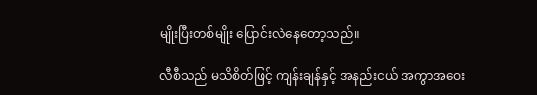မျိုးပြီးတစ်မျိုး ပြောင်းလဲနေတော့သည်။

လီစီသည် မသိစိတ်ဖြင့် ကျန်းချန်နှင့် အနည်းငယ် အကွာအဝေး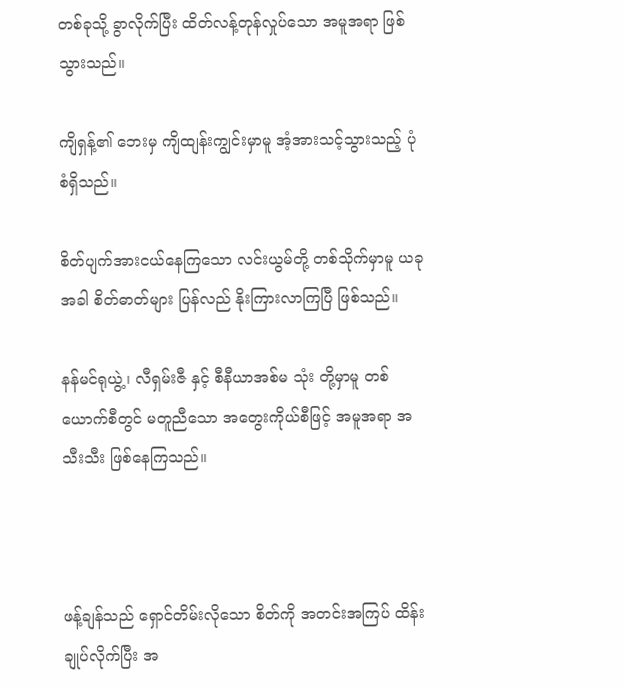တစ်ခုသို့ ခွာလိုက်ပြီး ထိတ်လန့်တုန်လှုပ်သော အမူအရာ ဖြစ်သွားသည်။

ကျိရှန့်၏ ဘေးမှ ကျိထျန်းကျွင်းမှာမူ အံ့အားသင့်သွားသည့် ပုံစံရှိသည်။

စိတ်ပျက်အားငယ်နေကြသော လင်းယွမ်တို့ တစ်သိုက်မှာမူ ယခုအခါ စိတ်ဓာတ်များ ပြန်လည် နိုးကြားလာကြပြီ ဖြစ်သည်။

နန်မင်ရုယွဲ့၊ လီရှမ်းဇီ နှင့် စီနီယာအစ်မ သုံး တို့မှာမူ တစ်ယောက်စီတွင် မတူညီသော အတွေးကိုယ်စီဖြင့် အမူအရာ အသီးသီး ဖြစ်နေကြသည်။



ဖန့်ချန်သည် ရှောင်တိမ်းလိုသော စိတ်ကို အတင်းအကြပ် ထိန်းချုပ်လိုက်ပြီး အ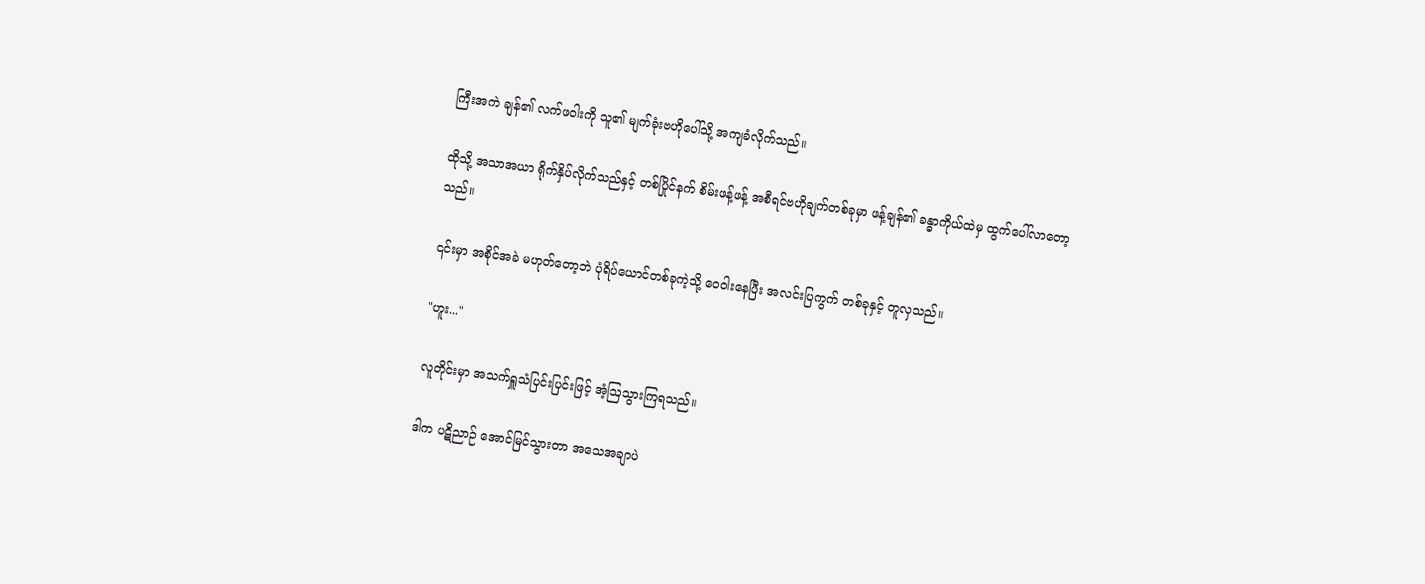ကြီးအကဲ ချန်၏ လက်ဖဝါးကို သူ၏ မျက်ခုံးဗဟိုပေါ်သို့ အကျခံလိုက်သည်။

ထိုသို့ အသာအယာ ရိုက်နှိပ်လိုက်သည်နှင့် တစ်ပြိုင်နက် စိမ်းဖန့်ဖန့် အစီရင်ဗဟိုချက်တစ်ခုမှာ ဖန့်ချန်၏ ခန္ဓာကိုယ်ထဲမှ ထွက်ပေါ်လာတော့သည်။

၎င်းမှာ အစိုင်အခဲ မဟုတ်တော့ဘဲ ပုံရိပ်ယောင်တစ်ခုကဲ့သို့ ဝေဝါးနေပြီး အလင်းပြကွက် တစ်ခုနှင့် တူလှသည်။

"ဟူး..."

လူတိုင်းမှာ အသက်ရှူသံပြင်းပြင်းဖြင့် အံ့ဩသွားကြရသည်။

ဒါက ပဋိညာဉ် အောင်မြင်သွားတာ အသေအချာပဲ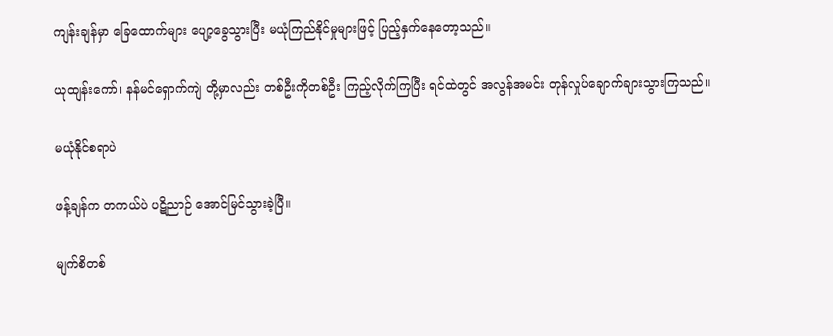ကျန်းချန်မှာ ခြေထောက်များ ပျော့ခွေသွားပြီး မယုံကြည်နိုင်မှုများဖြင့် ပြည့်နှက်နေတော့သည်။

ယုထျန်းကော်၊ နန်မင်ရှောက်ကျဲ တို့မှာလည်း တစ်ဦးကိုတစ်ဦး ကြည့်လိုက်ကြပြီး ရင်ထဲတွင် အလွန်အမင်း တုန်လှုပ်ချောက်ချားသွားကြသည်။

မယုံနိုင်စရာပဲ

ဖန့်ချန်က တကယ်ပဲ ပဋိညာဉ် အောင်မြင်သွားခဲ့ပြီ။

မျက်စိတစ်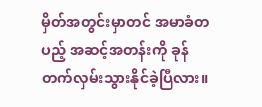မှိတ်အတွင်းမှာတင် အမာခံတပည့် အဆင့်အတန်းကို ခုန်တက်လှမ်းသွားနိုင်ခဲ့ပြီလား။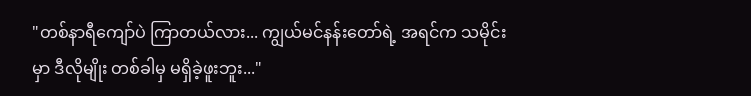"တစ်နာရီကျော်ပဲ ကြာတယ်လား... ကျွယ်မင်နန်းတော်ရဲ့ အရင်က သမိုင်းမှာ ဒီလိုမျိုး တစ်ခါမှ မရှိခဲ့ဖူးဘူး..."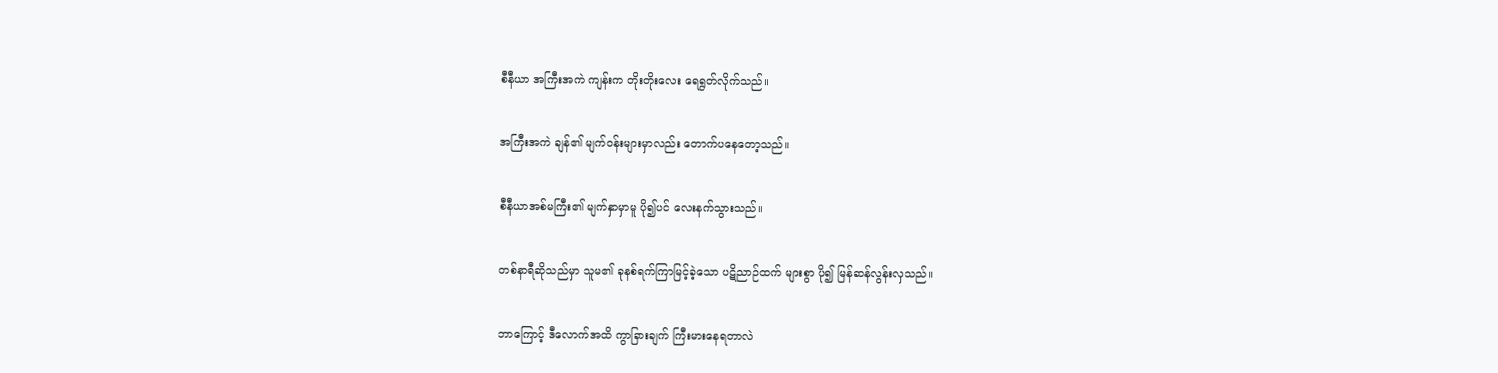စီနီယာ အကြီးအကဲ ကျန်းက တိုးတိုးလေး ရေရွတ်လိုက်သည်။

အကြီးအကဲ ချန်၏ မျက်ဝန်းများမှာလည်း တောက်ပနေတော့သည်။

စီနီယာအစ်မကြီး၏ မျက်နှာမှာမူ ပို၍ပင် လေးနက်သွားသည်။

တစ်နာရီဆိုသည်မှာ သူမ၏ ခုနစ်ရက်ကြာမြင့်ခဲ့သော ပဋိညာဉ်ထက် များစွာ ပို၍ မြန်ဆန်လွန်းလှသည်။

ဘာကြောင့် ဒီလောက်အထိ ကွာခြားချက် ကြီးမားနေရတာလဲ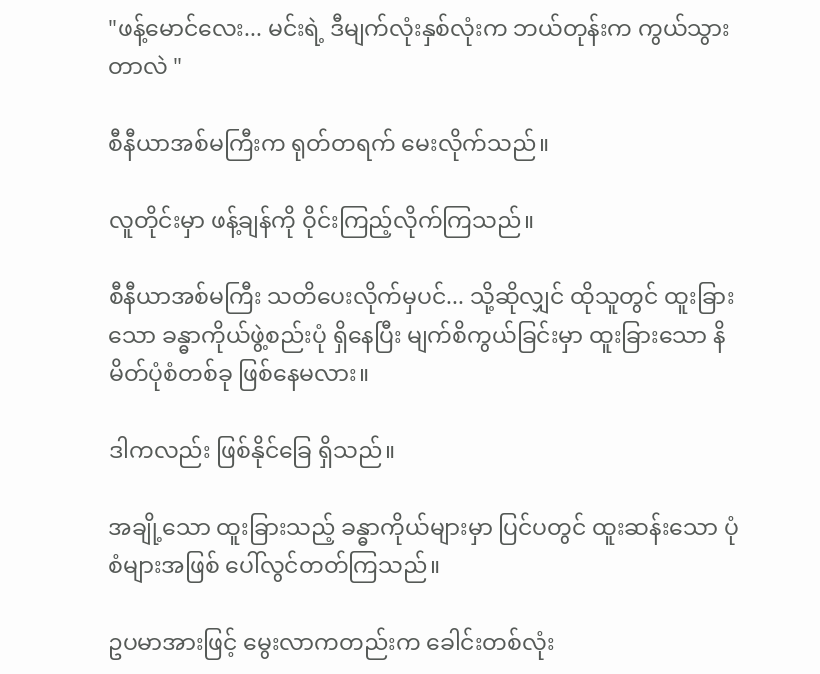"ဖန့်မောင်လေး... မင်းရဲ့ ဒီမျက်လုံးနှစ်လုံးက ဘယ်တုန်းက ကွယ်သွားတာလဲ "

စီနီယာအစ်မကြီးက ရုတ်တရက် မေးလိုက်သည်။

လူတိုင်းမှာ ဖန့်ချန်ကို ဝိုင်းကြည့်လိုက်ကြသည်။

စီနီယာအစ်မကြီး သတိပေးလိုက်မှပင်... သို့ဆိုလျှင် ထိုသူတွင် ထူးခြားသော ခန္ဓာကိုယ်ဖွဲ့စည်းပုံ ရှိနေပြီး မျက်စိကွယ်ခြင်းမှာ ထူးခြားသော နိမိတ်ပုံစံတစ်ခု ဖြစ်နေမလား။

ဒါကလည်း ဖြစ်နိုင်ခြေ ရှိသည်။

အချို့သော ထူးခြားသည့် ခန္ဓာကိုယ်များမှာ ပြင်ပတွင် ထူးဆန်းသော ပုံစံများအဖြစ် ပေါ်လွင်တတ်ကြသည်။

ဥပမာအားဖြင့် မွေးလာကတည်းက ခေါင်းတစ်လုံး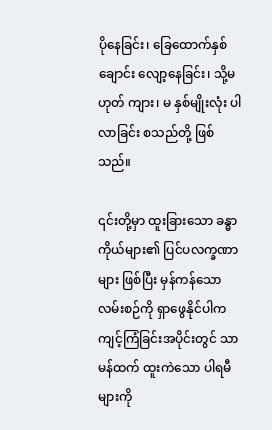ပိုနေခြင်း၊ ခြေထောက်နှစ်ချောင်း လျော့နေခြင်း၊ သို့မဟုတ် ကျား၊ မ နှစ်မျိုးလုံး ပါလာခြင်း စသည်တို့ ဖြစ်သည်။

၎င်းတို့မှာ ထူးခြားသော ခန္ဓာကိုယ်များ၏ ပြင်ပလက္ခဏာများ ဖြစ်ပြီး မှန်ကန်သော လမ်းစဉ်ကို ရှာဖွေနိုင်ပါက ကျင့်ကြံခြင်းအပိုင်းတွင် သာမန်ထက် ထူးကဲသော ပါရမီများကို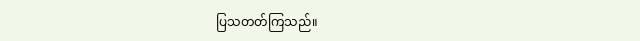ပြသတတ်ကြသည်။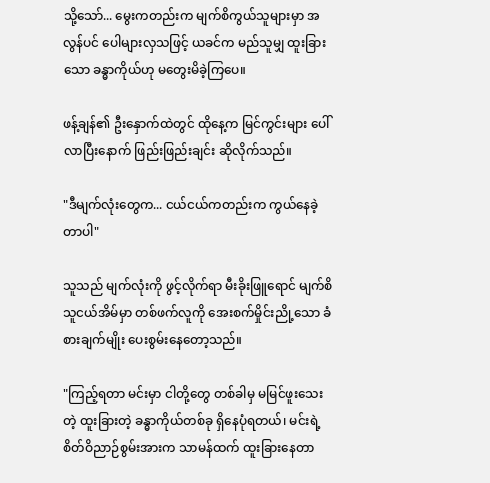သို့သော်... မွေးကတည်းက မျက်စိကွယ်သူများမှာ အလွန်ပင် ပေါများလှသဖြင့် ယခင်က မည်သူမျှ ထူးခြားသော ခန္ဓာကိုယ်ဟု မတွေးမိခဲ့ကြပေ။

ဖန့်ချန်၏ ဦးနှောက်ထဲတွင် ထိုနေ့က မြင်ကွင်းများ ပေါ်လာပြီးနောက် ဖြည်းဖြည်းချင်း ဆိုလိုက်သည်။

"ဒီမျက်လုံးတွေက... ငယ်ငယ်ကတည်းက ကွယ်နေခဲ့တာပါ"

သူသည် မျက်လုံးကို ဖွင့်လိုက်ရာ မီးခိုးဖြူရောင် မျက်စိသူငယ်အိမ်မှာ တစ်ဖက်လူကို အေးစက်မှိုင်းညို့သော ခံစားချက်မျိုး ပေးစွမ်းနေတော့သည်။

"ကြည့်ရတာ မင်းမှာ ငါတို့တွေ တစ်ခါမှ မမြင်ဖူးသေးတဲ့ ထူးခြားတဲ့ ခန္ဓာကိုယ်တစ်ခု ရှိနေပုံရတယ်၊ မင်းရဲ့ စိတ်ဝိညာဉ်စွမ်းအားက သာမန်ထက် ထူးခြားနေတာ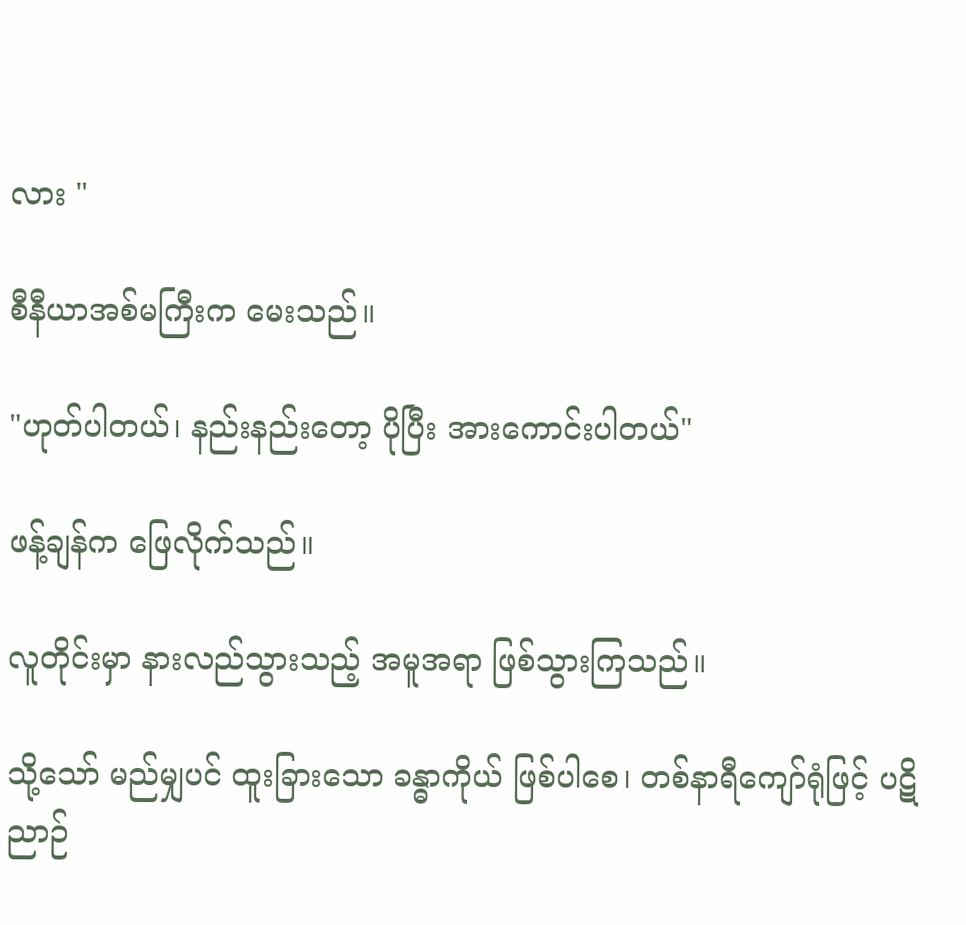လား "

စီနီယာအစ်မကြီးက မေးသည်။

"ဟုတ်ပါတယ်၊ နည်းနည်းတော့ ပိုပြီး အားကောင်းပါတယ်"

ဖန့်ချန်က ဖြေလိုက်သည်။

လူတိုင်းမှာ နားလည်သွားသည့် အမူအရာ ဖြစ်သွားကြသည်။

သို့သော် မည်မျှပင် ထူးခြားသော ခန္ဓာကိုယ် ဖြစ်ပါစေ၊ တစ်နာရီကျော်ရုံဖြင့် ပဋိညာဉ်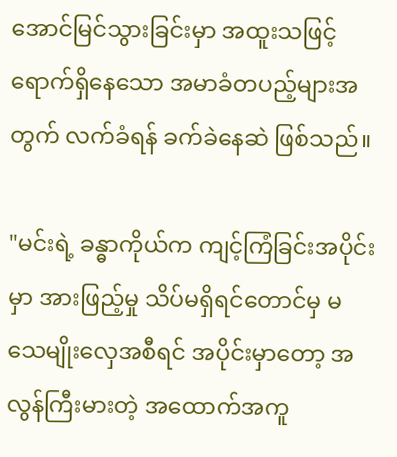အောင်မြင်သွားခြင်းမှာ အထူးသဖြင့် ရောက်ရှိနေသော အမာခံတပည့်များအတွက် လက်ခံရန် ခက်ခဲနေဆဲ ဖြစ်သည်။

"မင်းရဲ့ ခန္ဓာကိုယ်က ကျင့်ကြံခြင်းအပိုင်းမှာ အားဖြည့်မှု သိပ်မရှိရင်တောင်မှ မသေမျိုးလှေအစီရင် အပိုင်းမှာတော့ အလွန်ကြီးမားတဲ့ အထောက်အကူ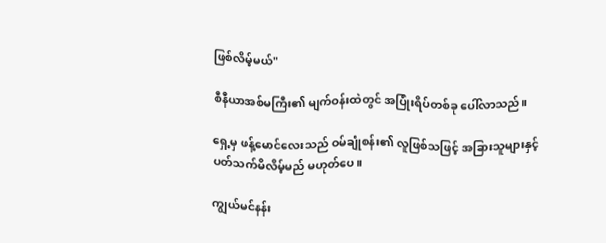ဖြစ်လိမ့်မယ်"

စီနီယာအစ်မကြီး၏ မျက်ဝန်းထဲတွင် အပြုံးရိပ်တစ်ခု ပေါ်လာသည်။

ရှေ့မှ ဖန့်မောင်လေးသည် ဝမ်ချုံစန်း၏ လူဖြစ်သဖြင့် အခြားသူများနှင့် ပတ်သက်မိလိမ့်မည် မဟုတ်ပေ။

ကျွယ်မင်နန်း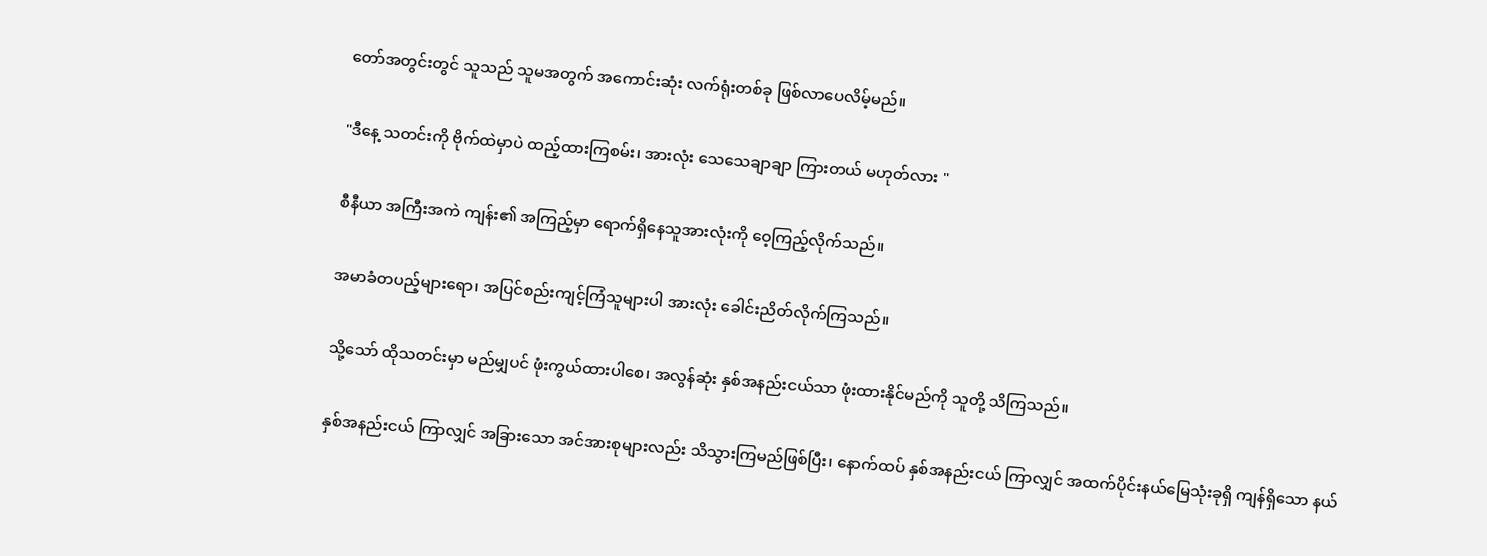တော်အတွင်းတွင် သူသည် သူမအတွက် အကောင်းဆုံး လက်ရုံးတစ်ခု ဖြစ်လာပေလိမ့်မည်။

"ဒီနေ့ သတင်းကို ဗိုက်ထဲမှာပဲ ထည့်ထားကြစမ်း၊ အားလုံး သေသေချာချာ ကြားတယ် မဟုတ်လား "

စီနီယာ အကြီးအကဲ ကျန်း၏ အကြည့်မှာ ရောက်ရှိနေသူအားလုံးကို ဝေ့ကြည့်လိုက်သည်။

အမာခံတပည့်များရော၊ အပြင်စည်းကျင့်ကြံသူများပါ အားလုံး ခေါင်းညိတ်လိုက်ကြသည်။

သို့သော် ထိုသတင်းမှာ မည်မျှပင် ဖုံးကွယ်ထားပါစေ၊ အလွန်ဆုံး နှစ်အနည်းငယ်သာ ဖုံးထားနိုင်မည်ကို သူတို့ သိကြသည်။

နှစ်အနည်းငယ် ကြာလျှင် အခြားသော အင်အားစုများလည်း သိသွားကြမည်ဖြစ်ပြီး၊ နောက်ထပ် နှစ်အနည်းငယ် ကြာလျှင် အထက်ပိုင်းနယ်မြေသုံးခုရှိ ကျန်ရှိသော နယ်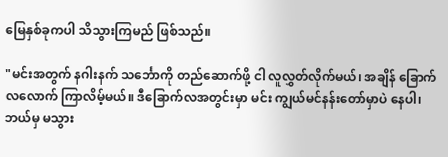မြေနှစ်ခုကပါ သိသွားကြမည် ဖြစ်သည်။

"မင်းအတွက် နဂါးနက် သင်္ဘောကို တည်ဆောက်ဖို့ ငါ လူလွှတ်လိုက်မယ်၊ အချိန် ခြောက်လလောက် ကြာလိမ့်မယ်။ ဒီခြောက်လအတွင်းမှာ မင်း ကျွယ်မင်နန်းတော်မှာပဲ နေပါ၊ ဘယ်မှ မသွား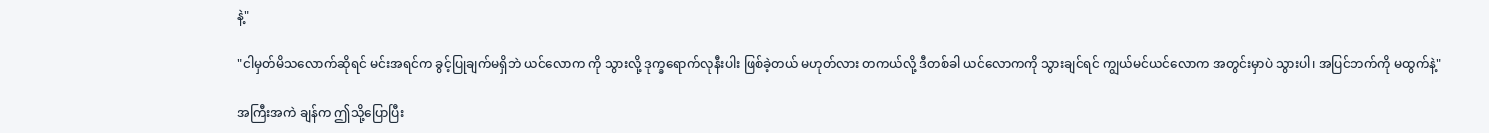နဲ့"

"ငါမှတ်မိသလောက်ဆိုရင် မင်းအရင်က ခွင့်ပြုချက်မရှိဘဲ ယင်လောက ကို သွားလို့ ဒုက္ခရောက်လုနီးပါး ဖြစ်ခဲ့တယ် မဟုတ်လား တကယ်လို့ ဒီတစ်ခါ ယင်လောကကို သွားချင်ရင် ကျွယ်မင်ယင်လောက အတွင်းမှာပဲ သွားပါ၊ အပြင်ဘက်ကို မထွက်နဲ့"

အကြီးအကဲ ချန်က ဤသို့ပြောပြီး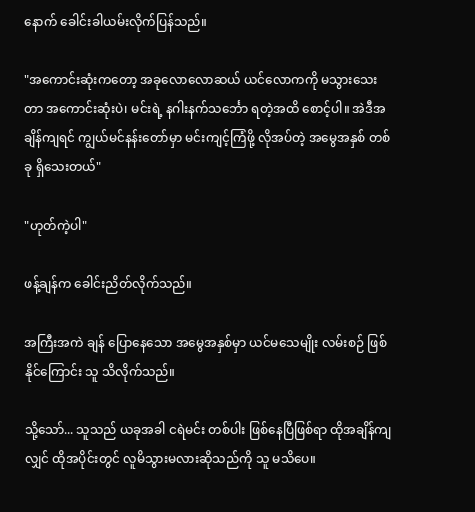နောက် ခေါင်းခါယမ်းလိုက်ပြန်သည်။

"အကောင်းဆုံးကတော့ အခုလောလောဆယ် ယင်လောကကို မသွားသေးတာ အကောင်းဆုံးပဲ၊ မင်းရဲ့ နဂါးနက်သင်္ဘော ရတဲ့အထိ စောင့်ပါ။ အဲဒီအချိန်ကျရင် ကျွယ်မင်နန်းတော်မှာ မင်းကျင့်ကြံဖို့ လိုအပ်တဲ့ အမွေအနှစ် တစ်ခု ရှိသေးတယ်"

"ဟုတ်ကဲ့ပါ"

ဖန့်ချန်က ခေါင်းညိတ်လိုက်သည်။

အကြီးအကဲ ချန် ပြောနေသော အမွေအနှစ်မှာ ယင်မသေမျိုး လမ်းစဉ် ဖြစ်နိုင်ကြောင်း သူ သိလိုက်သည်။

သို့သော်... သူသည် ယခုအခါ ငရဲမင်း တစ်ပါး ဖြစ်နေပြီဖြစ်ရာ ထိုအချိန်ကျလျှင် ထိုအပိုင်းတွင် လူမိသွားမလားဆိုသည်ကို သူ မသိပေ။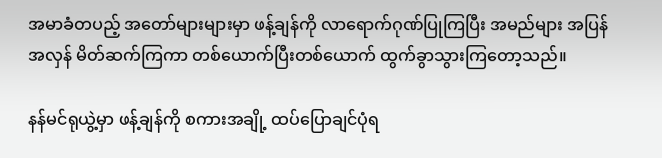အမာခံတပည့် အတော်များများမှာ ဖန့်ချန်ကို လာရောက်ဂုဏ်ပြုကြပြီး အမည်များ အပြန်အလှန် မိတ်ဆက်ကြကာ တစ်ယောက်ပြီးတစ်ယောက် ထွက်ခွာသွားကြတော့သည်။

နန်မင်ရုယွဲ့မှာ ဖန့်ချန်ကို စကားအချို့ ထပ်ပြောချင်ပုံရ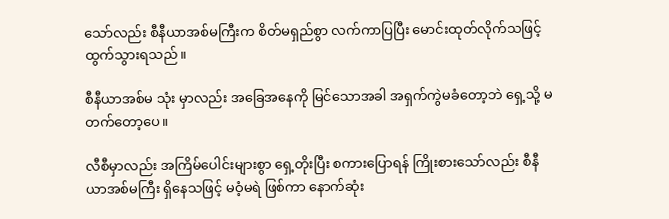သော်လည်း စီနီယာအစ်မကြီးက စိတ်မရှည်စွာ လက်ကာပြပြီး မောင်းထုတ်လိုက်သဖြင့် ထွက်သွားရသည်။

စီနီယာအစ်မ သုံး မှာလည်း အခြေအနေကို မြင်သောအခါ အရှက်ကွဲမခံတော့ဘဲ ရှေ့သို့ မတက်တော့ပေ။

လီစီမှာလည်း အကြိမ်ပေါင်းများစွာ ရှေ့တိုးပြီး စကားပြောရန် ကြိုးစားသော်လည်း စီနီယာအစ်မကြီး ရှိနေသဖြင့် မဝံ့မရဲ ဖြစ်ကာ နောက်ဆုံး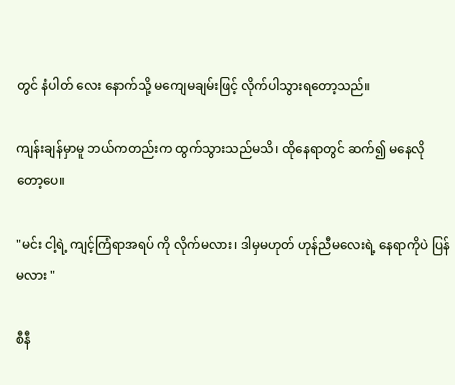တွင် နံပါတ် လေး နောက်သို့ မကျေမချမ်းဖြင့် လိုက်ပါသွားရတော့သည်။

ကျန်းချန်မှာမူ ဘယ်ကတည်းက ထွက်သွားသည်မသိ၊ ထိုနေရာတွင် ဆက်၍ မနေလိုတော့ပေ။

"မင်း ငါ့ရဲ့ ကျင့်ကြံရာအရပ် ကို လိုက်မလား၊ ဒါမှမဟုတ် ဟုန်ညီမလေးရဲ့ နေရာကိုပဲ ပြန်မလား "

စီနီ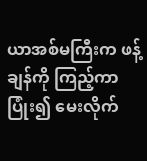ယာအစ်မကြီးက ဖန့်ချန်ကို ကြည့်ကာ ပြုံး၍ မေးလိုက်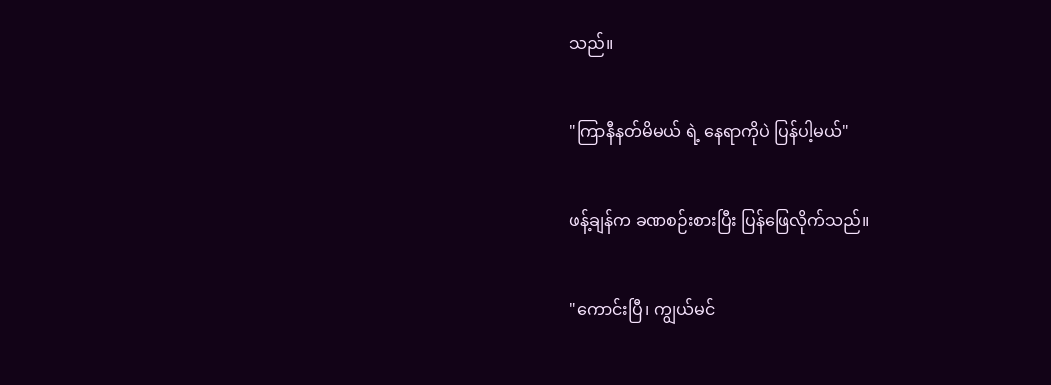သည်။

"ကြာနီနတ်မိမယ် ရဲ့ နေရာကိုပဲ ပြန်ပါ့မယ်"

ဖန့်ချန်က ခဏစဉ်းစားပြီး ပြန်ဖြေလိုက်သည်။

"ကောင်းပြီ၊ ကျွယ်မင်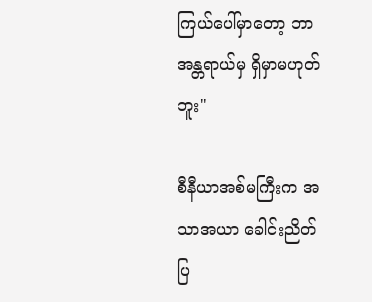ကြယ်ပေါ်မှာတော့ ဘာအန္တရာယ်မှ ရှိမှာမဟုတ်ဘူး"

စီနီယာအစ်မကြီးက အသာအယာ ခေါင်းညိတ်ပြ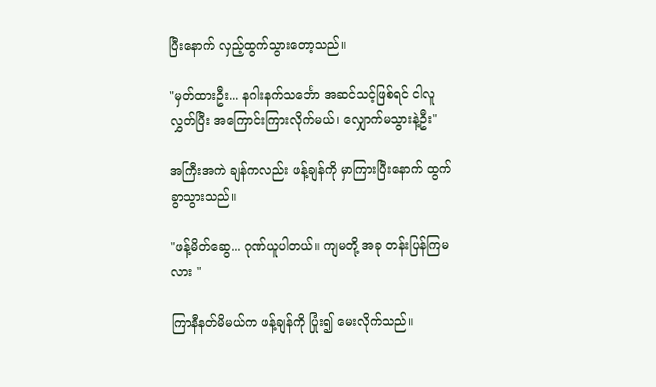ပြီးနောက် လှည့်ထွက်သွားတော့သည်။

"မှတ်ထားဦး... နဂါးနက်သင်္ဘော အဆင်သင့်ဖြစ်ရင် ငါလူလွှတ်ပြီး အကြောင်းကြားလိုက်မယ်၊ လျှောက်မသွားနဲ့ဦး"

အကြီးအကဲ ချန်ကလည်း ဖန့်ချန်ကို မှာကြားပြီးနောက် ထွက်ခွာသွားသည်။

"ဖန့်မိတ်ဆွေ... ဂုဏ်ယူပါတယ်။ ကျမတို့ အခု တန်းပြန်ကြမလား "

ကြာနီနတ်မိမယ်က ဖန့်ချန်ကို ပြုံး၍ မေးလိုက်သည်။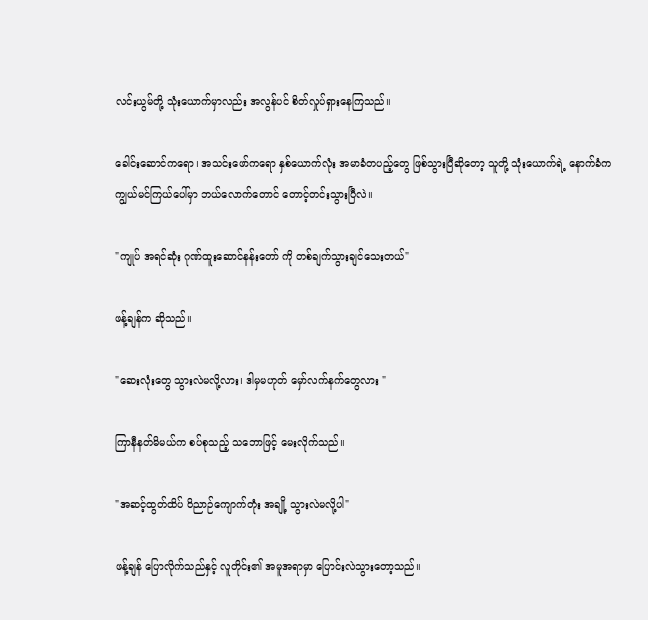လင်းယွမ်တို့ သုံးယောက်မှာလည်း အလွန်ပင် စိတ်လှုပ်ရှားနေကြသည်။

ခေါင်းဆောင်ကရော၊ အသင်းဖော်ကရော နှစ်ယောက်လုံး အမာခံတပည့်တွေ ဖြစ်သွားပြီဆိုတော့ သူတို့ သုံးယောက်ရဲ့ နောက်ခံက ကျွယ်မင်ကြယ်ပေါ်မှာ ဘယ်လောက်တောင် တောင့်တင်းသွားပြီလဲ။

"ကျုပ် အရင်ဆုံး ဂုဏ်ထူးဆောင်နန်းတော် ကို တစ်ချက်သွားချင်သေးတယ်"

ဖန့်ချန်က ဆိုသည်။

"ဆေးလုံးတွေ သွားလဲမလို့လား၊ ဒါမှမဟုတ် မှော်လက်နက်တွေလား "

ကြာနီနတ်မိမယ်က စပ်စုသည့် သဘောဖြင့် မေးလိုက်သည်။

"အဆင့်ထွတ်ထိပ် ဝိညာဉ်ကျောက်တုံး အချို့ သွားလဲမလို့ပါ"

ဖန့်ချန် ပြောလိုက်သည်နှင့် လူတိုင်း၏ အမူအရာမှာ ပြောင်းလဲသွားတော့သည်။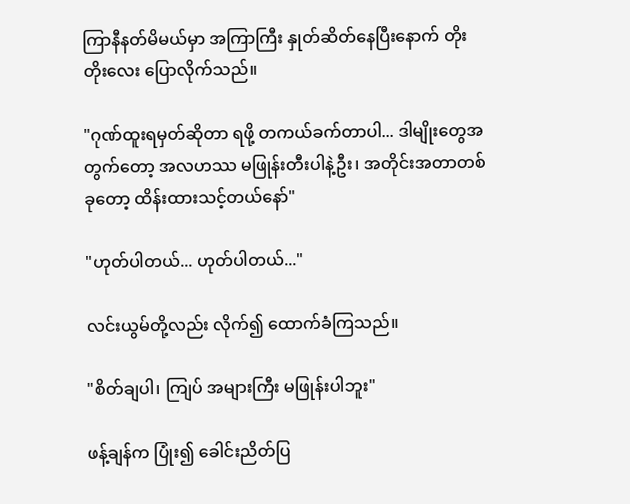ကြာနီနတ်မိမယ်မှာ အကြာကြီး နှုတ်ဆိတ်နေပြီးနောက် တိုးတိုးလေး ပြောလိုက်သည်။

"ဂုဏ်ထူးရမှတ်ဆိုတာ ရဖို့ တကယ်ခက်တာပါ... ဒါမျိုးတွေအတွက်တော့ အလဟဿ မဖြုန်းတီးပါနဲ့ဦး၊ အတိုင်းအတာတစ်ခုတော့ ထိန်းထားသင့်တယ်နော်"

"ဟုတ်ပါတယ်... ဟုတ်ပါတယ်..."

လင်းယွမ်တို့လည်း လိုက်၍ ထောက်ခံကြသည်။

"စိတ်ချပါ၊ ကျြပ် အများကြီး မဖြုန်းပါဘူး"

ဖန့်ချန်က ပြုံး၍ ခေါင်းညိတ်ပြ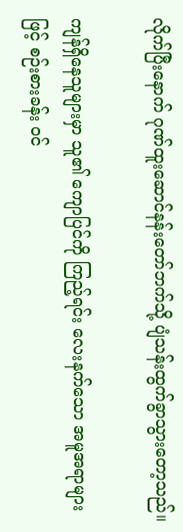လိုက်ပြီးနောက် ဂုဏ်ထူးဆောင်နန်းတော်ဘက်သို့ ပျံသန်းထွက်ခွာသွားတော့သည်။

ကျန်ရှိနေသူများမှာ သူ၏ ကျောပြင်ကို ကြည့်ရင်း လေးနက်သော အမူအရာများဖြင့် စဉ်းစားခန်း ဝင်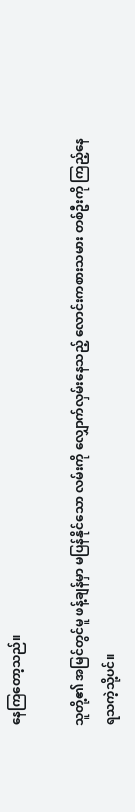နေကြတော့သည်။

သူတို့၏ အမြင်တွင်မူ ဖန့်ချန်မှာ မပြန်နိုင်သော လမ်းကို လျှောက်လှမ်းနေသည့် လောင်းကစားသမား တစ်ဦးကို ကြည့်နေရသကဲ့သို့ပင်။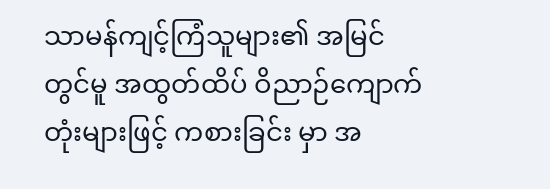သာမန်ကျင့်ကြံသူများ၏ အမြင်တွင်မူ အထွတ်ထိပ် ဝိညာဉ်ကျောက်တုံးများဖြင့် ကစားခြင်း မှာ အ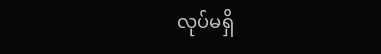လုပ်မရှိ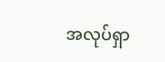အလုပ်ရှာ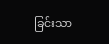ခြင်းသာ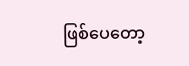ဖြစ်ပေတော့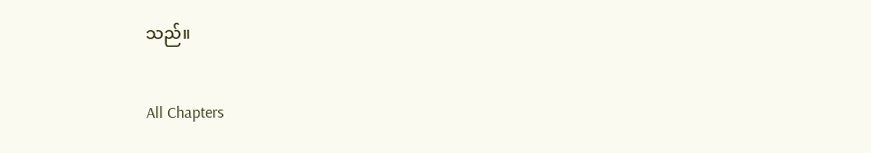သည်။

All Chapters